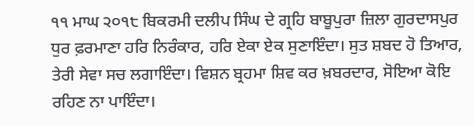੧੧ ਮਾਘ ੨੦੧੮ ਬਿਕਰਮੀ ਦਲੀਪ ਸਿੰਘ ਦੇ ਗ੍ਰਹਿ ਬਾਬੂਪੁਰਾ ਜ਼ਿਲਾ ਗੁਰਦਾਸਪੁਰ
ਧੁਰ ਫ਼ਰਮਾਣਾ ਹਰਿ ਨਿਰੰਕਾਰ, ਹਰਿ ਏਕਾ ਏਕ ਸੁਣਾਇੰਦਾ। ਸੁਤ ਸ਼ਬਦ ਹੋ ਤਿਆਰ, ਤੇਰੀ ਸੇਵਾ ਸਚ ਲਗਾਇੰਦਾ। ਵਿਸ਼ਨ ਬ੍ਰਹਮਾ ਸ਼ਿਵ ਕਰ ਖ਼ਬਰਦਾਰ, ਸੋਇਆ ਕੋਇ ਰਹਿਣ ਨਾ ਪਾਇੰਦਾ।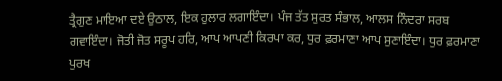ਤ੍ਰੈਗੁਣ ਮਾਇਆ ਦਏ ਉਠਾਲ, ਇਕ ਹੁਲਾਰ ਲਗਾਇੰਦਾ। ਪੰਜ ਤੱਤ ਸੁਰਤ ਸੰਭਾਲ, ਆਲਸ ਨਿੰਦਰਾ ਸਰਬ ਗਵਾਇੰਦਾ। ਜੋਤੀ ਜੋਤ ਸਰੂਪ ਹਰਿ, ਆਪ ਆਪਣੀ ਕਿਰਪਾ ਕਰ, ਧੁਰ ਫ਼ਰਮਾਣਾ ਆਪ ਸੁਣਾਇੰਦਾ। ਧੁਰ ਫ਼ਰਮਾਣਾ ਪੁਰਖ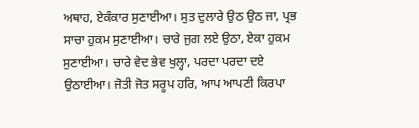ਅਥਾਹ, ਏਕੰਕਾਰ ਸੁਣਾਈਆ। ਸੁਤ ਦੁਲਾਰੇ ਉਠ ਉਠ ਜਾ, ਪ੍ਰਭ ਸਾਚਾ ਹੁਕਮ ਸੁਣਾਈਆ। ਚਾਰੇ ਜੁਗ ਲਏ ਉਠਾ, ਏਕਾ ਹੁਕਮ ਸੁਣਾਈਆ। ਚਾਰੇ ਵੇਦ ਭੇਵ ਖੁਲ੍ਹਾ, ਪਰਦਾ ਪਰਦਾ ਦਏ ਉਠਾਈਆ। ਜੋਤੀ ਜੋਤ ਸਰੂਪ ਹਰਿ, ਆਪ ਆਪਣੀ ਕਿਰਪਾ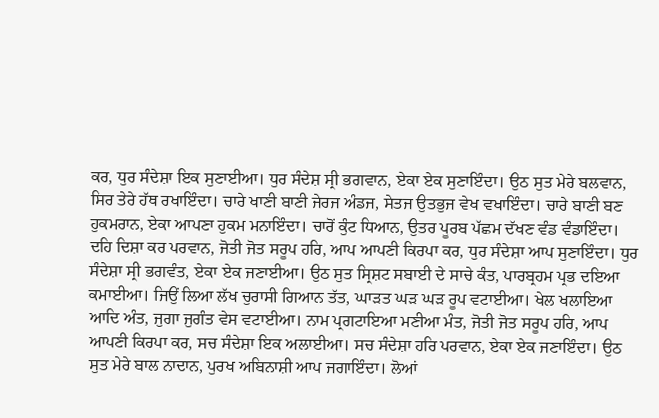ਕਰ, ਧੁਰ ਸੰਦੇਸ਼ਾ ਇਕ ਸੁਣਾਈਆ। ਧੁਰ ਸੰਦੇਸ਼ ਸ੍ਰੀ ਭਗਵਾਨ, ਏਕਾ ਏਕ ਸੁਣਾਇੰਦਾ। ਉਠ ਸੁਤ ਮੇਰੇ ਬਲਵਾਨ, ਸਿਰ ਤੇਰੇ ਹੱਥ ਰਖਾਇੰਦਾ। ਚਾਰੇ ਖਾਣੀ ਬਾਣੀ ਜੇਰਜ ਅੰਡਜ, ਸੇਤਜ ਉਤਭੁਜ ਵੇਖ ਵਖਾਇੰਦਾ। ਚਾਰੇ ਬਾਣੀ ਬਣ ਹੁਕਮਰਾਨ, ਏਕਾ ਆਪਣਾ ਹੁਕਮ ਮਨਾਇੰਦਾ। ਚਾਰੋਂ ਕੁੰਟ ਧਿਆਨ, ਉਤਰ ਪੂਰਬ ਪੱਛਮ ਦੱਖਣ ਵੰਡ ਵੰਡਾਇੰਦਾ। ਦਹਿ ਦਿਸ਼ਾ ਕਰ ਪਰਵਾਨ, ਜੋਤੀ ਜੋਤ ਸਰੂਪ ਹਰਿ, ਆਪ ਆਪਣੀ ਕਿਰਪਾ ਕਰ, ਧੁਰ ਸੰਦੇਸ਼ਾ ਆਪ ਸੁਣਾਇੰਦਾ। ਧੁਰ ਸੰਦੇਸ਼ਾ ਸ੍ਰੀ ਭਗਵੰਤ, ਏਕਾ ਏਕ ਜਣਾਈਆ। ਉਠ ਸੁਤ ਸ੍ਰਿਸ਼ਟ ਸਬਾਈ ਦੇ ਸਾਚੇ ਕੰਤ, ਪਾਰਬ੍ਰਹਮ ਪ੍ਰਭ ਦਇਆ ਕਮਾਈਆ। ਜਿਉਂ ਲਿਆ ਲੱਖ ਚੁਰਾਸੀ ਗਿਆਨ ਤੱਤ, ਘਾੜਤ ਘੜ ਘੜ ਰੂਪ ਵਟਾਈਆ। ਖੇਲ ਖਲਾਇਆ ਆਦਿ ਅੰਤ, ਜੁਗਾ ਜੁਗੰਤ ਵੇਸ ਵਟਾਈਆ। ਨਾਮ ਪ੍ਰਗਟਾਇਆ ਮਣੀਆ ਮੰਤ, ਜੋਤੀ ਜੋਤ ਸਰੂਪ ਹਰਿ, ਆਪ ਆਪਣੀ ਕਿਰਪਾ ਕਰ, ਸਚ ਸੰਦੇਸ਼ਾ ਇਕ ਅਲਾਈਆ। ਸਚ ਸੰਦੇਸ਼ਾ ਹਰਿ ਪਰਵਾਨ, ਏਕਾ ਏਕ ਜਣਾਇੰਦਾ। ਉਠ ਸੁਤ ਮੇਰੇ ਬਾਲ ਨਾਦਾਨ, ਪੁਰਖ ਅਬਿਨਾਸ਼ੀ ਆਪ ਜਗਾਇੰਦਾ। ਲੋਆਂ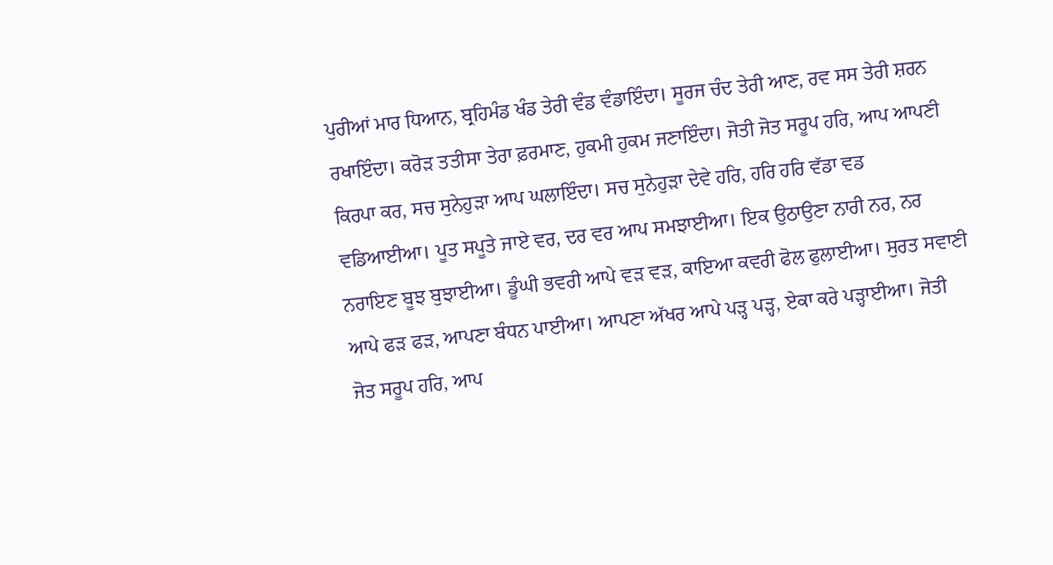ਪੁਰੀਆਂ ਮਾਰ ਧਿਆਨ, ਬ੍ਰਹਿਮੰਡ ਖੰਡ ਤੇਰੀ ਵੰਡ ਵੰਡਾਇੰਦਾ। ਸੂਰਜ ਚੰਦ ਤੇਰੀ ਆਣ, ਰਵ ਸਸ ਤੇਰੀ ਸ਼ਰਨ ਰਖਾਇੰਦਾ। ਕਰੋੜ ਤਤੀਸਾ ਤੇਰਾ ਫ਼ਰਮਾਣ, ਹੁਕਮੀ ਹੁਕਮ ਜਣਾਇੰਦਾ। ਜੋਤੀ ਜੋਤ ਸਰੂਪ ਹਰਿ, ਆਪ ਆਪਣੀ ਕਿਰਪਾ ਕਰ, ਸਚ ਸੁਨੇਹੁੜਾ ਆਪ ਘਲਾਇੰਦਾ। ਸਚ ਸੁਨੇਹੁੜਾ ਦੇਵੇ ਹਰਿ, ਹਰਿ ਹਰਿ ਵੱਡਾ ਵਡ ਵਡਿਆਈਆ। ਪੂਤ ਸਪੂਤੇ ਜਾਏ ਵਰ, ਦਰ ਵਰ ਆਪ ਸਮਝਾਈਆ। ਇਕ ਉਠਾਉਣਾ ਨਾਰੀ ਨਰ, ਨਰ ਨਰਾਇਣ ਬੂਝ ਬੁਝਾਈਆ। ਡੂੰਘੀ ਭਵਰੀ ਆਪੇ ਵੜ ਵੜ, ਕਾਇਆ ਕਵਰੀ ਫੋਲ ਫੁਲਾਈਆ। ਸੁਰਤ ਸਵਾਣੀ ਆਪੇ ਫੜ ਫੜ, ਆਪਣਾ ਬੰਧਨ ਪਾਈਆ। ਆਪਣਾ ਅੱਖਰ ਆਪੇ ਪੜ੍ਹ ਪੜ੍ਹ, ਏਕਾ ਕਰੇ ਪੜ੍ਹਾਈਆ। ਜੋਤੀ ਜੋਤ ਸਰੂਪ ਹਰਿ, ਆਪ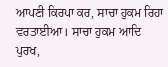ਆਪਣੀ ਕਿਰਪਾ ਕਰ, ਸਾਚਾ ਹੁਕਮ ਰਿਹਾ ਵਰਤਾਈਆ। ਸਾਚਾ ਹੁਕਮ ਆਦਿ ਪੁਰਖ,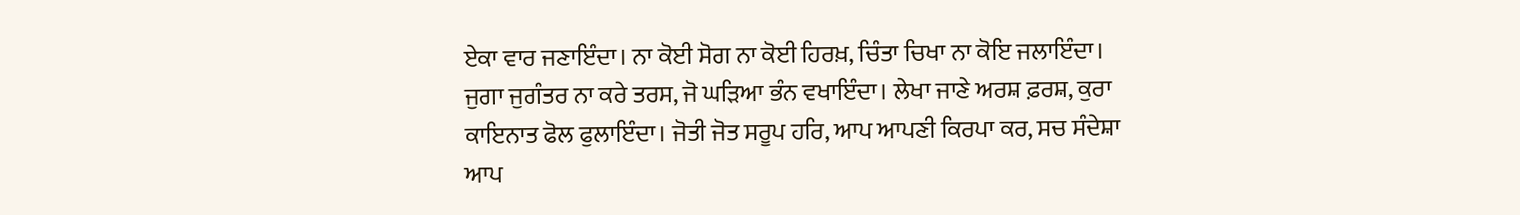ਏਕਾ ਵਾਰ ਜਣਾਇੰਦਾ। ਨਾ ਕੋਈ ਸੋਗ ਨਾ ਕੋਈ ਹਿਰਖ਼, ਚਿੰਤਾ ਚਿਖਾ ਨਾ ਕੋਇ ਜਲਾਇੰਦਾ। ਜੁਗਾ ਜੁਗੰਤਰ ਨਾ ਕਰੇ ਤਰਸ, ਜੋ ਘੜਿਆ ਭੰਨ ਵਖਾਇੰਦਾ। ਲੇਖਾ ਜਾਣੇ ਅਰਸ਼ ਫ਼ਰਸ਼, ਕੁਰਾ ਕਾਇਨਾਤ ਫੋਲ ਫੁਲਾਇੰਦਾ। ਜੋਤੀ ਜੋਤ ਸਰੂਪ ਹਰਿ, ਆਪ ਆਪਣੀ ਕਿਰਪਾ ਕਰ, ਸਚ ਸੰਦੇਸ਼ਾ ਆਪ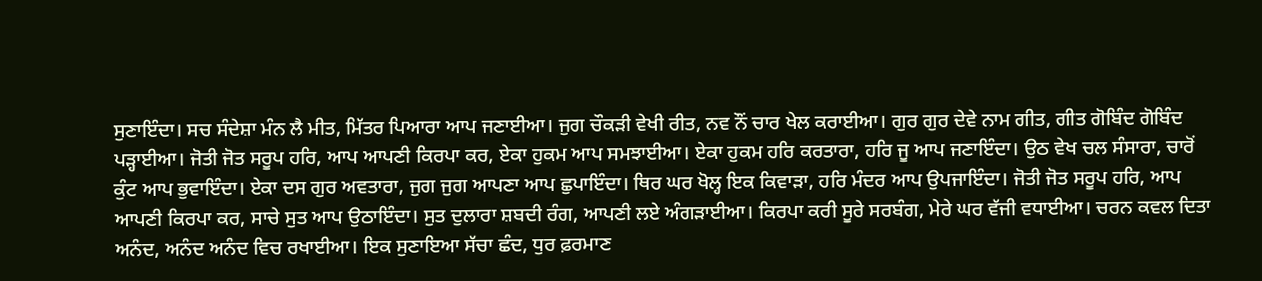ਸੁਣਾਇੰਦਾ। ਸਚ ਸੰਦੇਸ਼ਾ ਮੰਨ ਲੈ ਮੀਤ, ਮਿੱਤਰ ਪਿਆਰਾ ਆਪ ਜਣਾਈਆ। ਜੁਗ ਚੌਕੜੀ ਵੇਖੀ ਰੀਤ, ਨਵ ਨੌਂ ਚਾਰ ਖੇਲ ਕਰਾਈਆ। ਗੁਰ ਗੁਰ ਦੇਵੇ ਨਾਮ ਗੀਤ, ਗੀਤ ਗੋਬਿੰਦ ਗੋਬਿੰਦ ਪੜ੍ਹਾਈਆ। ਜੋਤੀ ਜੋਤ ਸਰੂਪ ਹਰਿ, ਆਪ ਆਪਣੀ ਕਿਰਪਾ ਕਰ, ਏਕਾ ਹੁਕਮ ਆਪ ਸਮਝਾਈਆ। ਏਕਾ ਹੁਕਮ ਹਰਿ ਕਰਤਾਰਾ, ਹਰਿ ਜੂ ਆਪ ਜਣਾਇੰਦਾ। ਉਠ ਵੇਖ ਚਲ ਸੰਸਾਰਾ, ਚਾਰੋਂ ਕੁੰਟ ਆਪ ਭੁਵਾਇੰਦਾ। ਏਕਾ ਦਸ ਗੁਰ ਅਵਤਾਰਾ, ਜੁਗ ਜੁਗ ਆਪਣਾ ਆਪ ਛੁਪਾਇੰਦਾ। ਥਿਰ ਘਰ ਖੋਲ੍ਹ ਇਕ ਕਿਵਾੜਾ, ਹਰਿ ਮੰਦਰ ਆਪ ਉਪਜਾਇੰਦਾ। ਜੋਤੀ ਜੋਤ ਸਰੂਪ ਹਰਿ, ਆਪ ਆਪਣੀ ਕਿਰਪਾ ਕਰ, ਸਾਚੇ ਸੁਤ ਆਪ ਉਠਾਇੰਦਾ। ਸੁਤ ਦੁਲਾਰਾ ਸ਼ਬਦੀ ਰੰਗ, ਆਪਣੀ ਲਏ ਅੰਗੜਾਈਆ। ਕਿਰਪਾ ਕਰੀ ਸੂਰੇ ਸਰਬੰਗ, ਮੇਰੇ ਘਰ ਵੱਜੀ ਵਧਾਈਆ। ਚਰਨ ਕਵਲ ਦਿਤਾ ਅਨੰਦ, ਅਨੰਦ ਅਨੰਦ ਵਿਚ ਰਖਾਈਆ। ਇਕ ਸੁਣਾਇਆ ਸੱਚਾ ਛੰਦ, ਧੁਰ ਫ਼ਰਮਾਣ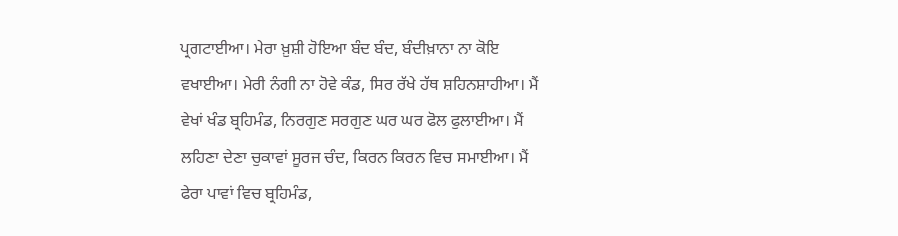ਪ੍ਰਗਟਾਈਆ। ਮੇਰਾ ਖ਼ੁਸ਼ੀ ਹੋਇਆ ਬੰਦ ਬੰਦ, ਬੰਦੀਖ਼ਾਨਾ ਨਾ ਕੋਇ ਵਖਾਈਆ। ਮੇਰੀ ਨੰਗੀ ਨਾ ਹੋਵੇ ਕੰਡ, ਸਿਰ ਰੱਖੇ ਹੱਥ ਸ਼ਹਿਨਸ਼ਾਹੀਆ। ਮੈਂ ਵੇਖਾਂ ਖੰਡ ਬ੍ਰਹਿਮੰਡ, ਨਿਰਗੁਣ ਸਰਗੁਣ ਘਰ ਘਰ ਫੋਲ ਫੁਲਾਈਆ। ਮੈਂ ਲਹਿਣਾ ਦੇਣਾ ਚੁਕਾਵਾਂ ਸੂਰਜ ਚੰਦ, ਕਿਰਨ ਕਿਰਨ ਵਿਚ ਸਮਾਈਆ। ਮੈਂ ਫੇਰਾ ਪਾਵਾਂ ਵਿਚ ਬ੍ਰਹਿਮੰਡ,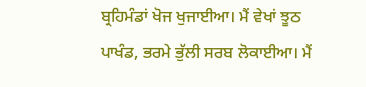ਬ੍ਰਹਿਮੰਡਾਂ ਖੋਜ ਖੁਜਾਈਆ। ਮੈਂ ਵੇਖਾਂ ਝੂਠ ਪਾਖੰਡ, ਭਰਮੇ ਭੁੱਲੀ ਸਰਬ ਲੋਕਾਈਆ। ਮੈਂ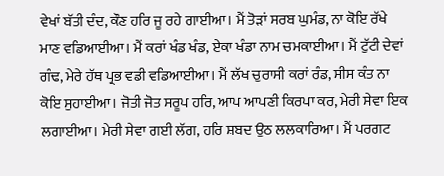ਵੇਖਾਂ ਬੱਤੀ ਦੰਦ, ਕੌਣ ਹਰਿ ਜੂ ਰਹੇ ਗਾਈਆ। ਮੈਂ ਤੋੜਾਂ ਸਰਬ ਘੁਮੰਡ, ਨਾ ਕੋਇ ਰੱਖੇ ਮਾਣ ਵਡਿਆਈਆ। ਮੈਂ ਕਰਾਂ ਖੰਡ ਖੰਡ, ਏਕਾ ਖੰਡਾ ਨਾਮ ਚਮਕਾਈਆ। ਮੈਂ ਟੁੱਟੀ ਦੇਵਾਂ ਗੰਢ, ਮੇਰੇ ਹੱਥ ਪ੍ਰਭ ਵਡੀ ਵਡਿਆਈਆ। ਮੈਂ ਲੱਖ ਚੁਰਾਸੀ ਕਰਾਂ ਰੰਡ, ਸੀਸ ਕੰਤ ਨਾ ਕੋਇ ਸੁਹਾਈਆ। ਜੋਤੀ ਜੋਤ ਸਰੂਪ ਹਰਿ, ਆਪ ਆਪਣੀ ਕਿਰਪਾ ਕਰ, ਮੇਰੀ ਸੇਵਾ ਇਕ ਲਗਾਈਆ। ਮੇਰੀ ਸੇਵਾ ਗਈ ਲੱਗ, ਹਰਿ ਸ਼ਬਦ ਉਠ ਲਲਕਾਰਿਆ। ਮੈਂ ਪਰਗਟ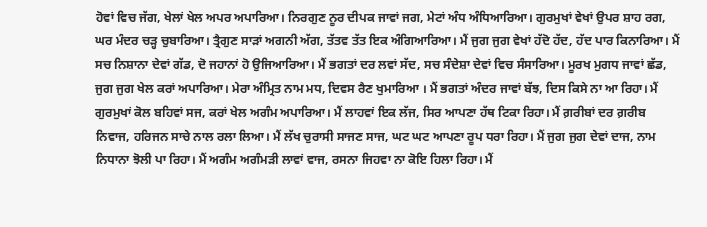ਹੋਵਾਂ ਵਿਚ ਜੱਗ, ਖੇਲਾਂ ਖੇਲ ਅਪਰ ਅਪਾਰਿਆ। ਨਿਰਗੁਣ ਨੂਰ ਦੀਪਕ ਜਾਵਾਂ ਜਗ, ਮੇਟਾਂ ਅੰਧ ਅੰਧਿਆਰਿਆ। ਗੁਰਮੁਖਾਂ ਵੇਖਾਂ ਉਪਰ ਸ਼ਾਹ ਰਗ, ਘਰ ਮੰਦਰ ਚੜ੍ਹ ਚੁਬਾਰਿਆ। ਤ੍ਰੈਗੁਣ ਸਾੜਾਂ ਅਗਨੀ ਅੱਗ, ਤੱਤਵ ਤੱਤ ਇਕ ਅੰਗਿਆਰਿਆ। ਮੈਂ ਜੁਗ ਜੁਗ ਵੇਖਾਂ ਹੱਦੋ ਹੱਦ, ਹੱਦ ਪਾਰ ਕਿਨਾਰਿਆ। ਮੈਂ ਸਚ ਨਿਸ਼ਾਨਾ ਦੇਵਾਂ ਗੱਡ, ਦੋ ਜਹਾਨਾਂ ਹੋ ਉਜਿਆਰਿਆ। ਮੈਂ ਭਗਤਾਂ ਦਰ ਲਵਾਂ ਸੱਦ, ਸਚ ਸੰਦੇਸ਼ਾ ਦੇਵਾਂ ਵਿਚ ਸੰਸਾਰਿਆ। ਮੂਰਖ ਮੁਗਧ ਜਾਵਾਂ ਛੱਡ, ਜੁਗ ਜੁਗ ਖੇਲ ਕਰਾਂ ਅਪਾਰਿਆ। ਮੇਰਾ ਅੰਮ੍ਰਿਤ ਨਾਮ ਮਧ, ਦਿਵਸ ਰੈਣ ਖੁਮਾਰਿਆ । ਮੈਂ ਭਗਤਾਂ ਅੰਦਰ ਜਾਵਾਂ ਬੱਝ, ਦਿਸ ਕਿਸੇ ਨਾ ਆ ਰਿਹਾ। ਮੈਂ ਗੁਰਮੁਖਾਂ ਕੋਲ ਬਹਿਵਾਂ ਸਜ, ਕਰਾਂ ਖੇਲ ਅਗੰਮ ਅਪਾਰਿਆ। ਮੈਂ ਲਾਹਵਾਂ ਇਕ ਲੱਜ, ਸਿਰ ਆਪਣਾ ਹੱਥ ਟਿਕਾ ਰਿਹਾ। ਮੈਂ ਗ਼ਰੀਬਾਂ ਦਰ ਗ਼ਰੀਬ ਨਿਵਾਜ, ਹਰਿਜਨ ਸਾਚੇ ਨਾਲ ਰਲਾ ਲਿਆ। ਮੈਂ ਲੱਖ ਚੁਰਾਸੀ ਸਾਜਣ ਸਾਜ, ਘਟ ਘਟ ਆਪਣਾ ਰੂਪ ਧਰਾ ਰਿਹਾ। ਮੈਂ ਜੁਗ ਜੁਗ ਦੇਵਾਂ ਦਾਜ, ਨਾਮ ਨਿਧਾਨਾ ਝੋਲੀ ਪਾ ਰਿਹਾ। ਮੈਂ ਅਗੰਮ ਅਗੰਮੜੀ ਲਾਵਾਂ ਵਾਜ, ਰਸਨਾ ਜਿਹਵਾ ਨਾ ਕੋਇ ਹਿਲਾ ਰਿਹਾ। ਮੈਂ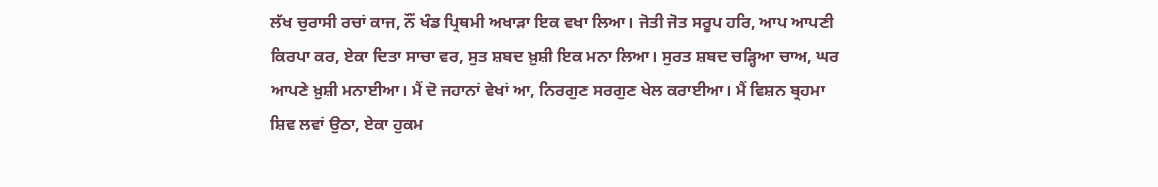ਲੱਖ ਚੁਰਾਸੀ ਰਚਾਂ ਕਾਜ, ਨੌਂ ਖੰਡ ਪ੍ਰਿਥਮੀ ਅਖਾੜਾ ਇਕ ਵਖਾ ਲਿਆ। ਜੋਤੀ ਜੋਤ ਸਰੂਪ ਹਰਿ, ਆਪ ਆਪਣੀ ਕਿਰਪਾ ਕਰ, ਏਕਾ ਦਿਤਾ ਸਾਚਾ ਵਰ, ਸੁਤ ਸ਼ਬਦ ਖ਼ੁਸ਼ੀ ਇਕ ਮਨਾ ਲਿਆ। ਸੁਰਤ ਸ਼ਬਦ ਚੜ੍ਹਿਆ ਚਾਅ, ਘਰ ਆਪਣੇ ਖ਼ੁਸ਼ੀ ਮਨਾਈਆ। ਮੈਂ ਦੋ ਜਹਾਨਾਂ ਵੇਖਾਂ ਆ, ਨਿਰਗੁਣ ਸਰਗੁਣ ਖੇਲ ਕਰਾਈਆ। ਮੈਂ ਵਿਸ਼ਨ ਬ੍ਰਹਮਾ ਸ਼ਿਵ ਲਵਾਂ ਉਠਾ, ਏਕਾ ਹੁਕਮ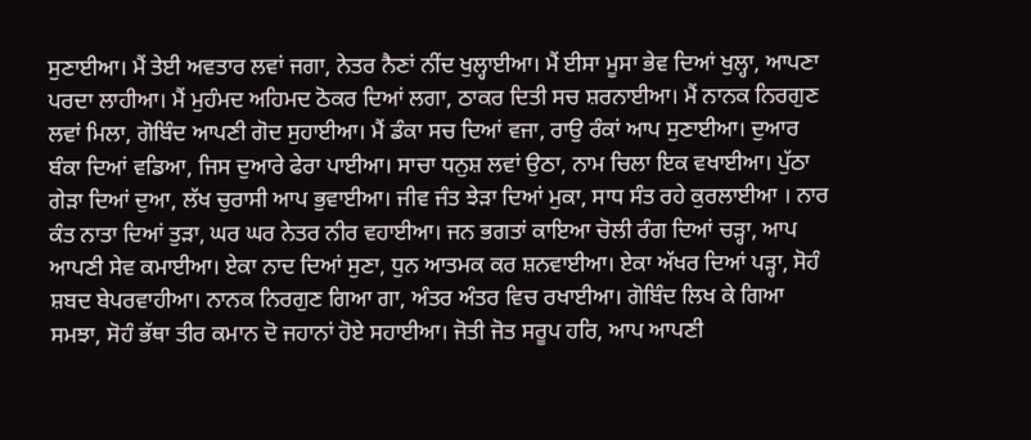ਸੁਣਾਈਆ। ਮੈਂ ਤੇਈ ਅਵਤਾਰ ਲਵਾਂ ਜਗਾ, ਨੇਤਰ ਨੈਣਾਂ ਨੀਂਦ ਖੁਲ੍ਹਾਈਆ। ਮੈਂ ਈਸਾ ਮੂਸਾ ਭੇਵ ਦਿਆਂ ਖੁਲ੍ਹਾ, ਆਪਣਾ ਪਰਦਾ ਲਾਹੀਆ। ਮੈਂ ਮੁਹੰਮਦ ਅਹਿਮਦ ਠੋਕਰ ਦਿਆਂ ਲਗਾ, ਠਾਕਰ ਦਿਤੀ ਸਚ ਸ਼ਰਨਾਈਆ। ਮੈਂ ਨਾਨਕ ਨਿਰਗੁਣ ਲਵਾਂ ਮਿਲਾ, ਗੋਬਿੰਦ ਆਪਣੀ ਗੋਦ ਸੁਹਾਈਆ। ਮੈਂ ਡੰਕਾ ਸਚ ਦਿਆਂ ਵਜਾ, ਰਾਉ ਰੰਕਾਂ ਆਪ ਸੁਣਾਈਆ। ਦੁਆਰ ਬੰਕਾ ਦਿਆਂ ਵਡਿਆ, ਜਿਸ ਦੁਆਰੇ ਫੇਰਾ ਪਾਈਆ। ਸਾਚਾ ਧਨੁਸ਼ ਲਵਾਂ ਉਠਾ, ਨਾਮ ਚਿਲਾ ਇਕ ਵਖਾਈਆ। ਪੁੱਠਾ ਗੇੜਾ ਦਿਆਂ ਦੁਆ, ਲੱਖ ਚੁਰਾਸੀ ਆਪ ਭੁਵਾਈਆ। ਜੀਵ ਜੰਤ ਝੇੜਾ ਦਿਆਂ ਮੁਕਾ, ਸਾਧ ਸੰਤ ਰਹੇ ਕੁਰਲਾਈਆ । ਨਾਰ ਕੰਤ ਨਾਤਾ ਦਿਆਂ ਤੁੜਾ, ਘਰ ਘਰ ਨੇਤਰ ਨੀਰ ਵਹਾਈਆ। ਜਨ ਭਗਤਾਂ ਕਾਇਆ ਚੋਲੀ ਰੰਗ ਦਿਆਂ ਚੜ੍ਹਾ, ਆਪ ਆਪਣੀ ਸੇਵ ਕਮਾਈਆ। ਏਕਾ ਨਾਦ ਦਿਆਂ ਸੁਣਾ, ਧੁਨ ਆਤਮਕ ਕਰ ਸ਼ਨਵਾਈਆ। ਏਕਾ ਅੱਖਰ ਦਿਆਂ ਪੜ੍ਹਾ, ਸੋਹੰ ਸ਼ਬਦ ਬੇਪਰਵਾਹੀਆ। ਨਾਨਕ ਨਿਰਗੁਣ ਗਿਆ ਗਾ, ਅੰਤਰ ਅੰਤਰ ਵਿਚ ਰਖਾਈਆ। ਗੋਬਿੰਦ ਲਿਖ ਕੇ ਗਿਆ ਸਮਝਾ, ਸੋਹੰ ਭੱਥਾ ਤੀਰ ਕਮਾਨ ਦੋ ਜਹਾਨਾਂ ਹੋਏ ਸਹਾਈਆ। ਜੋਤੀ ਜੋਤ ਸਰੂਪ ਹਰਿ, ਆਪ ਆਪਣੀ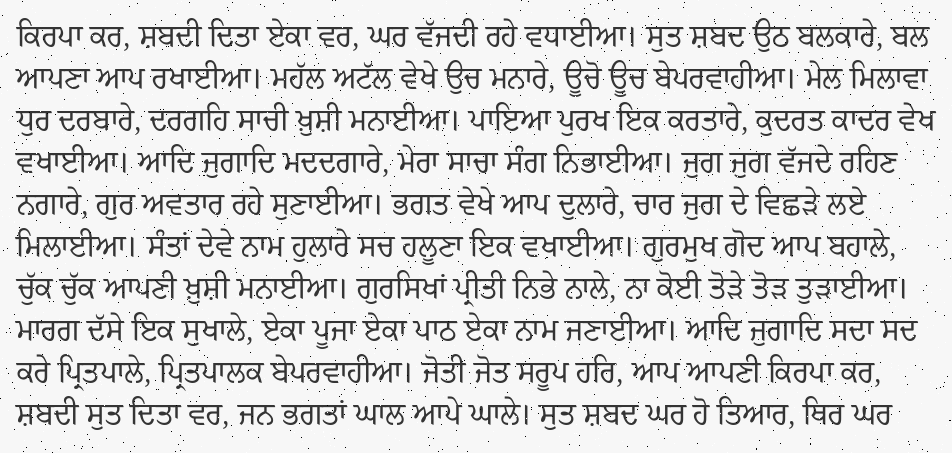ਕਿਰਪਾ ਕਰ, ਸ਼ਬਦੀ ਦਿਤਾ ਏਕਾ ਵਰ, ਘਰ ਵੱਜਦੀ ਰਹੇ ਵਧਾਈਆ। ਸੁਤ ਸ਼ਬਦ ਉਠ ਬਲਕਾਰੇ, ਬਲ ਆਪਣਾ ਆਪ ਰਖਾਈਆ। ਮਹੱਲ ਅਟੱਲ ਵੇਖੇ ਉਚ ਮਨਾਰੇ, ਊਚੋ ਊਚ ਬੇਪਰਵਾਹੀਆ। ਮੇਲ ਮਿਲਾਵਾ ਧੁਰ ਦਰਬਾਰੇ, ਦਰਗਹਿ ਸਾਚੀ ਖ਼ੁਸ਼ੀ ਮਨਾਈਆ। ਪਾਇਆ ਪੁਰਖ ਇਕ ਕਰਤਾਰੇ, ਕੁਦਰਤ ਕਾਦਰ ਵੇਖ ਵਖਾਈਆ। ਆਦਿ ਜੁਗਾਦਿ ਮਦਦਗਾਰੇ, ਮੇਰਾ ਸਾਚਾ ਸੰਗ ਨਿਭਾਈਆ। ਜੁਗ ਜੁਗ ਵੱਜਦੇ ਰਹਿਣ ਨਗਾਰੇ, ਗੁਰ ਅਵਤਾਰ ਰਹੇ ਸੁਣਾਈਆ। ਭਗਤ ਵੇਖੇ ਆਪ ਦੁਲਾਰੇ, ਚਾਰ ਜੁਗ ਦੇ ਵਿਛੜੇ ਲਏ ਮਿਲਾਈਆ। ਸੰਤਾਂ ਦੇਵੇ ਨਾਮ ਹੁਲਾਰੇ ਸਚ ਹਲੂਣਾ ਇਕ ਵਖਾਈਆ। ਗੁਰਮੁਖ ਗੋਦ ਆਪ ਬਹਾਲੇ, ਚੁੱਕ ਚੁੱਕ ਆਪਣੀ ਖ਼ੁਸ਼ੀ ਮਨਾਈਆ। ਗੁਰਸਿਖਾਂ ਪ੍ਰੀਤੀ ਨਿਭੇ ਨਾਲੇ, ਨਾ ਕੋਈ ਤੋੜੇ ਤੋੜ ਤੁੜਾਈਆ। ਮਾਰਗ ਦੱਸੇ ਇਕ ਸੁਖਾਲੇ, ਏਕਾ ਪੂਜਾ ਏਕਾ ਪਾਠ ਏਕਾ ਨਾਮ ਜਣਾਈਆ। ਆਦਿ ਜੁਗਾਦਿ ਸਦਾ ਸਦ ਕਰੇ ਪ੍ਰਿਤਪਾਲੇ, ਪ੍ਰਿਤਪਾਲਕ ਬੇਪਰਵਾਹੀਆ। ਜੋਤੀ ਜੋਤ ਸਰੂਪ ਹਰਿ, ਆਪ ਆਪਣੀ ਕਿਰਪਾ ਕਰ, ਸ਼ਬਦੀ ਸੁਤ ਦਿਤਾ ਵਰ, ਜਨ ਭਗਤਾਂ ਘਾਲ ਆਪੇ ਘਾਲੇ। ਸੁਤ ਸ਼ਬਦ ਘਰ ਹੋ ਤਿਆਰ, ਥਿਰ ਘਰ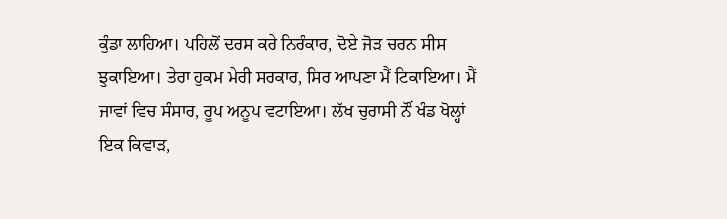ਕੁੰਡਾ ਲਾਹਿਆ। ਪਹਿਲੋਂ ਦਰਸ ਕਰੇ ਨਿਰੰਕਾਰ, ਦੋਏ ਜੋੜ ਚਰਨ ਸੀਸ ਝੁਕਾਇਆ। ਤੇਰਾ ਹੁਕਮ ਮੇਰੀ ਸਰਕਾਰ, ਸਿਰ ਆਪਣਾ ਮੈਂ ਟਿਕਾਇਆ। ਮੈਂ ਜਾਵਾਂ ਵਿਚ ਸੰਸਾਰ, ਰੂਪ ਅਨੂਪ ਵਟਾਇਆ। ਲੱਖ ਚੁਰਾਸੀ ਨੌਂ ਖੰਡ ਖੋਲ੍ਹਾਂ ਇਕ ਕਿਵਾੜ,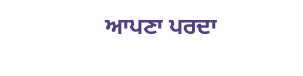ਆਪਣਾ ਪਰਦਾ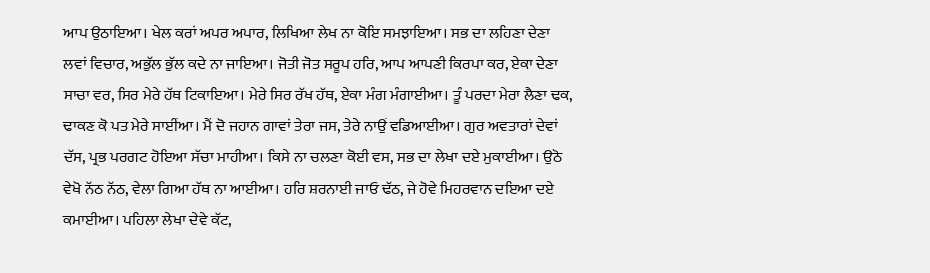ਆਪ ਉਠਾਇਆ। ਖੇਲ ਕਰਾਂ ਅਪਰ ਅਪਾਰ, ਲਿਖਿਆ ਲੇਖ ਨਾ ਕੋਇ ਸਮਝਾਇਆ। ਸਭ ਦਾ ਲਹਿਣਾ ਦੇਣਾ ਲਵਾਂ ਵਿਚਾਰ, ਅਭੁੱਲ ਭੁੱਲ ਕਦੇ ਨਾ ਜਾਇਆ। ਜੋਤੀ ਜੋਤ ਸਰੂਪ ਹਰਿ, ਆਪ ਆਪਣੀ ਕਿਰਪਾ ਕਰ, ਏਕਾ ਦੇਣਾ ਸਾਚਾ ਵਰ, ਸਿਰ ਮੇਰੇ ਹੱਥ ਟਿਕਾਇਆ। ਮੇਰੇ ਸਿਰ ਰੱਖ ਹੱਥ, ਏਕਾ ਮੰਗ ਮੰਗਾਈਆ। ਤੂੰ ਪਰਦਾ ਮੇਰਾ ਲੈਣਾ ਢਕ, ਢਾਕਣ ਕੋ ਪਤ ਮੇਰੇ ਸਾਈਂਆ। ਮੈਂ ਦੋ ਜਹਾਨ ਗਾਵਾਂ ਤੇਰਾ ਜਸ, ਤੇਰੇ ਨਾਉਂ ਵਡਿਆਈਆ। ਗੁਰ ਅਵਤਾਰਾਂ ਦੇਵਾਂ ਦੱਸ, ਪ੍ਰਭ ਪਰਗਟ ਹੋਇਆ ਸੱਚਾ ਮਾਹੀਆ। ਕਿਸੇ ਨਾ ਚਲਣਾ ਕੋਈ ਵਸ, ਸਭ ਦਾ ਲੇਖਾ ਦਏ ਮੁਕਾਈਆ। ਉਠੋ ਵੇਖੋ ਨੱਠ ਨੱਠ, ਵੇਲਾ ਗਿਆ ਹੱਥ ਨਾ ਆਈਆ। ਹਰਿ ਸ਼ਰਨਾਈ ਜਾਓ ਢੱਠ, ਜੇ ਹੋਵੇ ਮਿਹਰਵਾਨ ਦਇਆ ਦਏ ਕਮਾਈਆ। ਪਹਿਲਾ ਲੇਖਾ ਦੇਵੇ ਕੱਟ,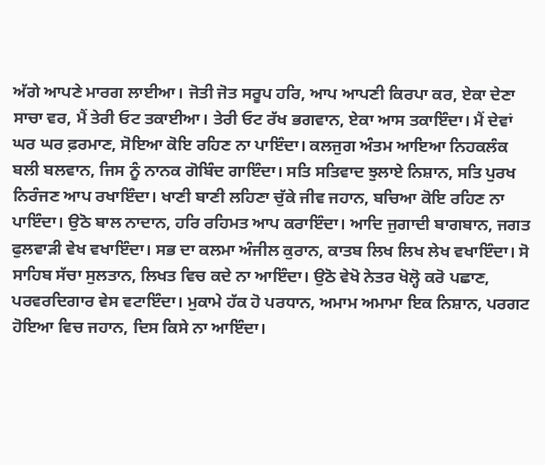ਅੱਗੇ ਆਪਣੇ ਮਾਰਗ ਲਾਈਆ। ਜੋਤੀ ਜੋਤ ਸਰੂਪ ਹਰਿ, ਆਪ ਆਪਣੀ ਕਿਰਪਾ ਕਰ, ਏਕਾ ਦੇਣਾ ਸਾਚਾ ਵਰ, ਮੈਂ ਤੇਰੀ ਓਟ ਤਕਾਈਆ। ਤੇਰੀ ਓਟ ਰੱਖ ਭਗਵਾਨ, ਏਕਾ ਆਸ ਤਕਾਇੰਦਾ। ਮੈਂ ਦੇਵਾਂ ਘਰ ਘਰ ਫ਼ਰਮਾਣ, ਸੋਇਆ ਕੋਇ ਰਹਿਣ ਨਾ ਪਾਇੰਦਾ। ਕਲਜੁਗ ਅੰਤਮ ਆਇਆ ਨਿਹਕਲੰਕ ਬਲੀ ਬਲਵਾਨ, ਜਿਸ ਨੂੰ ਨਾਨਕ ਗੋਬਿੰਦ ਗਾਇੰਦਾ। ਸਤਿ ਸਤਿਵਾਦ ਝੁਲਾਏ ਨਿਸ਼ਾਨ, ਸਤਿ ਪੁਰਖ ਨਿਰੰਜਣ ਆਪ ਰਖਾਇੰਦਾ। ਖਾਣੀ ਬਾਣੀ ਲਹਿਣਾ ਚੁੱਕੇ ਜੀਵ ਜਹਾਨ, ਬਚਿਆ ਕੋਇ ਰਹਿਣ ਨਾ ਪਾਇੰਦਾ। ਉਠੋ ਬਾਲ ਨਾਦਾਨ, ਹਰਿ ਰਹਿਮਤ ਆਪ ਕਰਾਇੰਦਾ। ਆਦਿ ਜੁਗਾਦੀ ਬਾਗਬਾਨ, ਜਗਤ ਫੁਲਵਾੜੀ ਵੇਖ ਵਖਾਇੰਦਾ। ਸਭ ਦਾ ਕਲਮਾ ਅੰਜੀਲ ਕੁਰਾਨ, ਕਾਤਬ ਲਿਖ ਲਿਖ ਲੇਖ ਵਖਾਇੰਦਾ। ਸੋ ਸਾਹਿਬ ਸੱਚਾ ਸੁਲਤਾਨ, ਲਿਖਤ ਵਿਚ ਕਦੇ ਨਾ ਆਇੰਦਾ। ਉਠੋ ਵੇਖੋ ਨੇਤਰ ਖੋਲ੍ਹੋ ਕਰੋ ਪਛਾਣ, ਪਰਵਰਦਿਗਾਰ ਵੇਸ ਵਟਾਇੰਦਾ। ਮੁਕਾਮੇ ਹੱਕ ਹੋ ਪਰਧਾਨ, ਅਮਾਮ ਅਮਾਮਾ ਇਕ ਨਿਸ਼ਾਨ, ਪਰਗਟ ਹੋਇਆ ਵਿਚ ਜਹਾਨ, ਦਿਸ ਕਿਸੇ ਨਾ ਆਇੰਦਾ।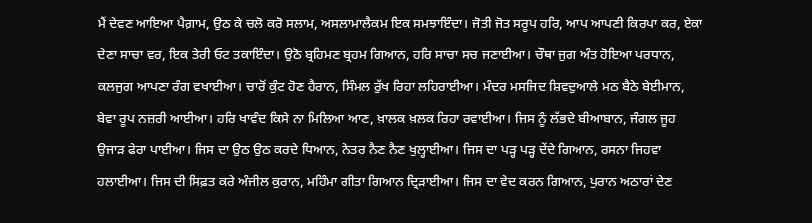ਮੈਂ ਦੇਵਣ ਆਇਆ ਪੈਗ਼ਾਮ, ਉਠ ਕੇ ਚਲੋ ਕਰੋ ਸਲਾਮ, ਅਸਲਾਮਾਲੈਕਮ ਇਕ ਸਮਝਾਇੰਦਾ। ਜੋਤੀ ਜੋਤ ਸਰੂਪ ਹਰਿ, ਆਪ ਆਪਣੀ ਕਿਰਪਾ ਕਰ, ਏਕਾ ਦੇਣਾ ਸਾਚਾ ਵਰ, ਇਕ ਤੇਰੀ ਓਟ ਤਕਾਇੰਦਾ। ਉਠੋ ਬ੍ਰਹਿਮਣ ਬ੍ਰਹਮ ਗਿਆਨ, ਹਰਿ ਸਾਚਾ ਸਚ ਜਣਾਈਆ। ਚੌਥਾ ਜੁਗ ਅੰਤ ਹੋਇਆ ਪਰਧਾਨ, ਕਲਜੁਗ ਆਪਣਾ ਰੰਗ ਵਖਾਈਆ। ਚਾਰੋਂ ਕੁੰਟ ਹੋਣ ਹੈਰਾਨ, ਸਿੰਮਲ ਰੁੱਖ ਰਿਹਾ ਲਹਿਰਾਈਆ। ਮੰਦਰ ਮਸਜਿਦ ਸ਼ਿਵਦੁਆਲੇ ਮਠ ਬੈਠੇ ਬੇਈਮਾਨ, ਬੇਵਾ ਰੂਪ ਨਜ਼ਰੀ ਆਈਆ। ਹਰਿ ਖਾਵੰਦ ਕਿਸੇ ਨਾ ਮਿਲਿਆ ਆਣ, ਖ਼ਾਲਕ ਖ਼ਲਕ ਰਿਹਾ ਰਵਾਈਆ। ਜਿਸ ਨੂੰ ਲੱਭਦੇ ਬੀਆਬਾਨ, ਜੰਗਲ ਜੂਹ ਉਜਾੜ ਫੇਰਾ ਪਾਈਆ। ਜਿਸ ਦਾ ਉਠ ਉਠ ਕਰਦੇ ਧਿਆਨ, ਨੇਤਰ ਨੈਣ ਨੈਣ ਖੁਲ੍ਹਾਈਆ। ਜਿਸ ਦਾ ਪੜ੍ਹ ਪੜ੍ਹ ਦੇਂਦੇ ਗਿਆਨ, ਰਸਨਾ ਜਿਹਵਾ ਹਲਾਈਆ। ਜਿਸ ਦੀ ਸਿਫ਼ਤ ਕਰੇ ਅੰਜੀਲ ਕੁਰਾਨ, ਮਹਿੰਮਾ ਗੀਤਾ ਗਿਆਨ ਦ੍ਰਿੜਾਈਆ। ਜਿਸ ਦਾ ਵੇਦ ਕਰਨ ਗਿਆਨ, ਪੁਰਾਨ ਅਠਾਰਾਂ ਦੇਣ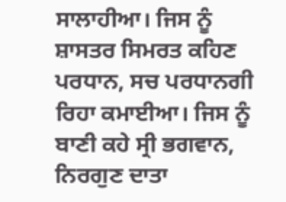ਸਾਲਾਹੀਆ। ਜਿਸ ਨੂੰ ਸ਼ਾਸਤਰ ਸਿਮਰਤ ਕਹਿਣ ਪਰਧਾਨ, ਸਚ ਪਰਧਾਨਗੀ ਰਿਹਾ ਕਮਾਈਆ। ਜਿਸ ਨੂੰ ਬਾਣੀ ਕਹੇ ਸ੍ਰੀ ਭਗਵਾਨ, ਨਿਰਗੁਣ ਦਾਤਾ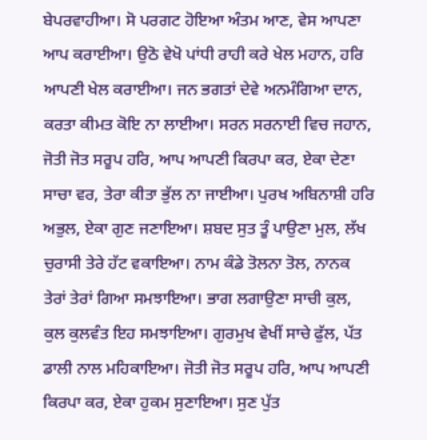ਬੇਪਰਵਾਹੀਆ। ਸੋ ਪਰਗਟ ਹੋਇਆ ਅੰਤਮ ਆਣ, ਵੇਸ ਆਪਣਾ ਆਪ ਕਰਾਈਆ। ਉਠੋ ਵੇਖੋ ਪਾਂਧੀ ਰਾਹੀ ਕਰੇ ਖੇਲ ਮਹਾਨ, ਹਰਿ ਆਪਣੀ ਖੇਲ ਕਰਾਈਆ। ਜਨ ਭਗਤਾਂ ਦੇਵੇ ਅਨਮੰਗਿਆ ਦਾਨ, ਕਰਤਾ ਕੀਮਤ ਕੋਇ ਨਾ ਲਾਈਆ। ਸਰਨ ਸਰਨਾਈ ਵਿਚ ਜਹਾਨ, ਜੋਤੀ ਜੋਤ ਸਰੂਪ ਹਰਿ, ਆਪ ਆਪਣੀ ਕਿਰਪਾ ਕਰ, ਏਕਾ ਦੇਣਾ ਸਾਚਾ ਵਰ, ਤੇਰਾ ਕੀਤਾ ਭੁੱਲ ਨਾ ਜਾਈਆ। ਪੁਰਖ ਅਬਿਨਾਸ਼ੀ ਹਰਿ ਅਭੁਲ, ਏਕਾ ਗੁਣ ਜਣਾਇਆ। ਸ਼ਬਦ ਸੁਤ ਤੂੰ ਪਾਉਣਾ ਮੁਲ, ਲੱਖ ਚੁਰਾਸੀ ਤੇਰੇ ਹੱਟ ਵਕਾਇਆ। ਨਾਮ ਕੰਡੇ ਤੋਲਨਾ ਤੋਲ, ਨਾਨਕ ਤੇਰਾਂ ਤੇਰਾਂ ਗਿਆ ਸਮਝਾਇਆ। ਭਾਗ ਲਗਾਉਣਾ ਸਾਚੀ ਕੁਲ, ਕੁਲ ਕੁਲਵੰਤ ਇਹ ਸਮਝਾਇਆ। ਗੁਰਮੁਖ ਵੇਖੀਂ ਸਾਚੇ ਫੁੱਲ, ਪੱਤ ਡਾਲੀ ਨਾਲ ਮਹਿਕਾਇਆ। ਜੋਤੀ ਜੋਤ ਸਰੂਪ ਹਰਿ, ਆਪ ਆਪਣੀ ਕਿਰਪਾ ਕਰ, ਏਕਾ ਹੁਕਮ ਸੁਣਾਇਆ। ਸੁਣ ਪੁੱਤ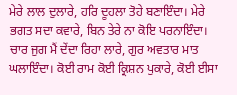ਮੇਰੇ ਲਾਲ ਦੁਲਾਰੇ, ਹਰਿ ਦੂਹਲਾ ਤੋਹੇ ਬਣਾਇੰਦਾ। ਮੇਰੇ ਭਗਤ ਸਦਾ ਕਵਾਰੇ, ਬਿਨ ਤੇਰੇ ਨਾ ਕੋਇ ਪਰਨਾਇੰਦਾ। ਚਾਰ ਜੁਗ ਮੈਂ ਦੇਂਦਾ ਰਿਹਾ ਲਾਰੇ, ਗੁਰ ਅਵਤਾਰ ਮਾਤ ਘਲਾਇੰਦਾ। ਕੋਈ ਰਾਮ ਕੋਈ ਕ੍ਰਿਸ਼ਨ ਪੁਕਾਰੇ, ਕੋਈ ਈਸਾ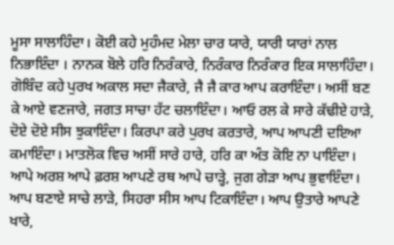ਮੂਸਾ ਸਾਲਾਹਿੰਦਾ। ਕੋਈ ਕਹੇ ਮੁਹੰਮਦ ਮੇਲਾ ਚਾਰ ਯਾਰੇ, ਯਾਰੀ ਯਾਰਾਂ ਨਾਲ ਨਿਭਾਇੰਦਾ । ਨਾਨਕ ਬੋਲੇ ਹਰਿ ਨਿਰੰਕਾਰੇ, ਨਿਰੰਕਾਰ ਨਿਰੰਕਾਰ ਇਕ ਸਾਲਾਹਿੰਦਾ। ਗੋਬਿੰਦ ਕਹੇ ਪੁਰਖ ਅਕਾਲ ਸਦਾ ਜੈਕਾਰੇ, ਜੈ ਜੈ ਕਾਰ ਆਪ ਕਰਾਇੰਦਾ। ਅਸੀਂ ਬਣ ਕੇ ਆਏ ਵਣਜਾਰੇ, ਜਗਤ ਸਾਚਾ ਹੱਟ ਚਲਾਇੰਦਾ। ਆਓ ਰਲ ਕੇ ਸਾਰੇ ਕੱਢੀਏ ਹਾੜੇ, ਦੋਏ ਦੋਏ ਸੀਸ ਝੁਕਾਇੰਦਾ। ਕਿਰਪਾ ਕਰੇ ਪੁਰਖ ਕਰਤਾਰੇ, ਆਪ ਆਪਣੀ ਦਇਆ ਕਮਾਇੰਦਾ। ਮਾਤਲੋਕ ਵਿਚ ਅਸੀਂ ਸਾਰੇ ਹਾਰੇ, ਹਰਿ ਕਾ ਅੰਤ ਕੋਇ ਨਾ ਪਾਇੰਦਾ। ਆਪੇ ਅਰਸ਼ ਆਪੇ ਫ਼ਰਸ਼ ਆਪਣੇ ਰਥ ਆਪੇ ਚਾੜ੍ਹੇ, ਜੁਗ ਗੇੜਾ ਆਪ ਭੁਵਾਇੰਦਾ। ਆਪ ਬਣਾਏ ਸਾਚੇ ਲਾੜੇ, ਸਿਹਰਾ ਸੀਸ ਆਪ ਟਿਕਾਇੰਦਾ। ਆਪ ਉਤਾਰੇ ਆਪਣੇ ਖਾਰੇ,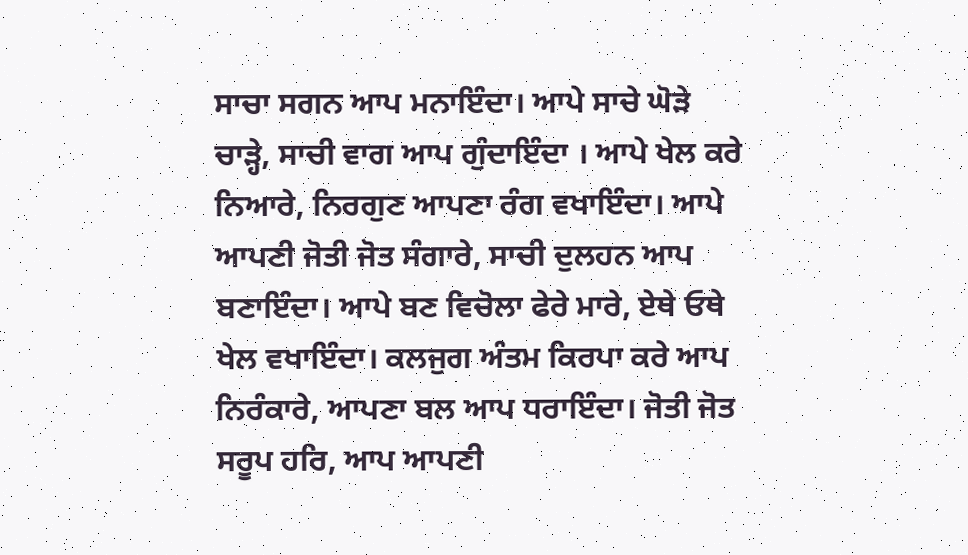ਸਾਚਾ ਸਗਨ ਆਪ ਮਨਾਇੰਦਾ। ਆਪੇ ਸਾਚੇ ਘੋੜੇ ਚਾੜ੍ਹੇ, ਸਾਚੀ ਵਾਗ ਆਪ ਗੁੰਦਾਇੰਦਾ । ਆਪੇ ਖੇਲ ਕਰੇ ਨਿਆਰੇ, ਨਿਰਗੁਣ ਆਪਣਾ ਰੰਗ ਵਖਾਇੰਦਾ। ਆਪੇ ਆਪਣੀ ਜੋਤੀ ਜੋਤ ਸੰਗਾਰੇ, ਸਾਚੀ ਦੁਲਹਨ ਆਪ ਬਣਾਇੰਦਾ। ਆਪੇ ਬਣ ਵਿਚੋਲਾ ਫੇਰੇ ਮਾਰੇ, ਏਥੇ ਓਥੇ ਖੇਲ ਵਖਾਇੰਦਾ। ਕਲਜੁਗ ਅੰਤਮ ਕਿਰਪਾ ਕਰੇ ਆਪ ਨਿਰੰਕਾਰੇ, ਆਪਣਾ ਬਲ ਆਪ ਧਰਾਇੰਦਾ। ਜੋਤੀ ਜੋਤ ਸਰੂਪ ਹਰਿ, ਆਪ ਆਪਣੀ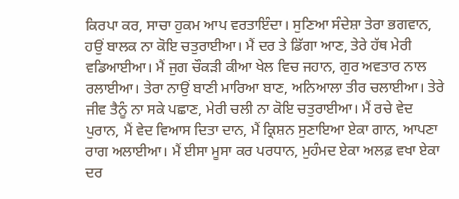ਕਿਰਪਾ ਕਰ, ਸਾਚਾ ਹੁਕਮ ਆਪ ਵਰਤਾਇੰਦਾ। ਸੁਣਿਆ ਸੰਦੇਸ਼ਾ ਤੇਰਾ ਭਗਵਾਨ, ਹਉਂ ਬਾਲਕ ਨਾ ਕੋਇ ਚਤੁਰਾਈਆ। ਮੈਂ ਦਰ ਤੇ ਡਿੱਗਾ ਆਣ, ਤੇਰੇ ਹੱਥ ਮੇਰੀ ਵਡਿਆਈਆ। ਮੈਂ ਜੁਗ ਚੌਕੜੀ ਕੀਆ ਖੇਲ ਵਿਚ ਜਹਾਨ, ਗੁਰ ਅਵਤਾਰ ਨਾਲ ਰਲਾਈਆ। ਤੇਰਾ ਨਾਉਂ ਬਾਣੀ ਮਾਰਿਆ ਬਾਣ, ਅਨਿਆਲਾ ਤੀਰ ਚਲਾਈਆ। ਤੇਰੇ ਜੀਵ ਤੈਨੂੰ ਨਾ ਸਕੇ ਪਛਾਣ, ਮੇਰੀ ਚਲੀ ਨਾ ਕੋਇ ਚਤੁਰਾਈਆ। ਮੈਂ ਰਚੇ ਵੇਦ ਪੁਰਾਨ, ਮੈਂ ਵੇਦ ਵਿਆਸ ਦਿਤਾ ਦਾਨ, ਮੈਂ ਕ੍ਰਿਸ਼ਨ ਸੁਣਾਇਆ ਏਕਾ ਗਾਨ, ਆਪਣਾ ਰਾਗ ਅਲਾਈਆ। ਮੈਂ ਈਸਾ ਮੂਸਾ ਕਰ ਪਰਧਾਨ, ਮੁਹੰਮਦ ਏਕਾ ਅਲਫ਼ ਵਖਾ ਏਕਾ ਦਰ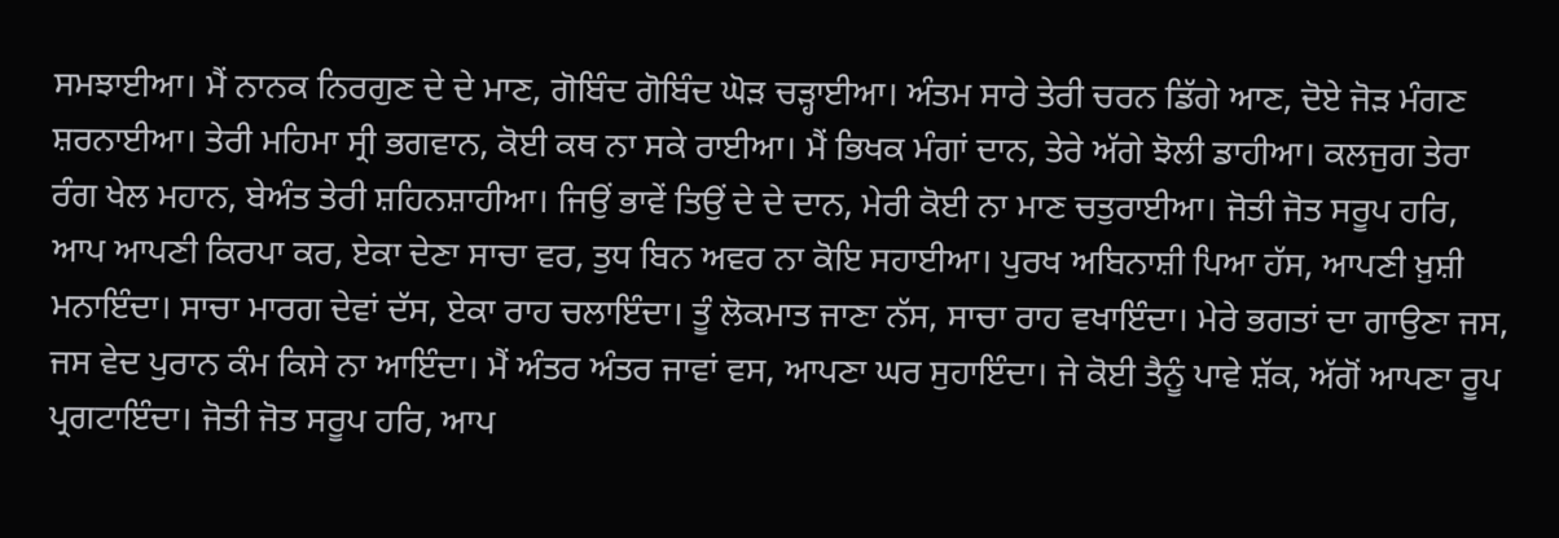ਸਮਝਾਈਆ। ਮੈਂ ਨਾਨਕ ਨਿਰਗੁਣ ਦੇ ਦੇ ਮਾਣ, ਗੋਬਿੰਦ ਗੋਬਿੰਦ ਘੋੜ ਚੜ੍ਹਾਈਆ। ਅੰਤਮ ਸਾਰੇ ਤੇਰੀ ਚਰਨ ਡਿੱਗੇ ਆਣ, ਦੋਏ ਜੋੜ ਮੰਗਣ ਸ਼ਰਨਾਈਆ। ਤੇਰੀ ਮਹਿਮਾ ਸ੍ਰੀ ਭਗਵਾਨ, ਕੋਈ ਕਥ ਨਾ ਸਕੇ ਰਾਈਆ। ਮੈਂ ਭਿਖਕ ਮੰਗਾਂ ਦਾਨ, ਤੇਰੇ ਅੱਗੇ ਝੋਲੀ ਡਾਹੀਆ। ਕਲਜੁਗ ਤੇਰਾ ਰੰਗ ਖੇਲ ਮਹਾਨ, ਬੇਅੰਤ ਤੇਰੀ ਸ਼ਹਿਨਸ਼ਾਹੀਆ। ਜਿਉਂ ਭਾਵੇਂ ਤਿਉਂ ਦੇ ਦੇ ਦਾਨ, ਮੇਰੀ ਕੋਈ ਨਾ ਮਾਣ ਚਤੁਰਾਈਆ। ਜੋਤੀ ਜੋਤ ਸਰੂਪ ਹਰਿ, ਆਪ ਆਪਣੀ ਕਿਰਪਾ ਕਰ, ਏਕਾ ਦੇਣਾ ਸਾਚਾ ਵਰ, ਤੁਧ ਬਿਨ ਅਵਰ ਨਾ ਕੋਇ ਸਹਾਈਆ। ਪੁਰਖ ਅਬਿਨਾਸ਼ੀ ਪਿਆ ਹੱਸ, ਆਪਣੀ ਖ਼ੁਸ਼ੀ ਮਨਾਇੰਦਾ। ਸਾਚਾ ਮਾਰਗ ਦੇਵਾਂ ਦੱਸ, ਏਕਾ ਰਾਹ ਚਲਾਇੰਦਾ। ਤੂੰ ਲੋਕਮਾਤ ਜਾਣਾ ਨੱਸ, ਸਾਚਾ ਰਾਹ ਵਖਾਇੰਦਾ। ਮੇਰੇ ਭਗਤਾਂ ਦਾ ਗਾਉਣਾ ਜਸ, ਜਸ ਵੇਦ ਪੁਰਾਨ ਕੰਮ ਕਿਸੇ ਨਾ ਆਇੰਦਾ। ਮੈਂ ਅੰਤਰ ਅੰਤਰ ਜਾਵਾਂ ਵਸ, ਆਪਣਾ ਘਰ ਸੁਹਾਇੰਦਾ। ਜੇ ਕੋਈ ਤੈਨੂੰ ਪਾਵੇ ਸ਼ੱਕ, ਅੱਗੋਂ ਆਪਣਾ ਰੂਪ ਪ੍ਰਗਟਾਇੰਦਾ। ਜੋਤੀ ਜੋਤ ਸਰੂਪ ਹਰਿ, ਆਪ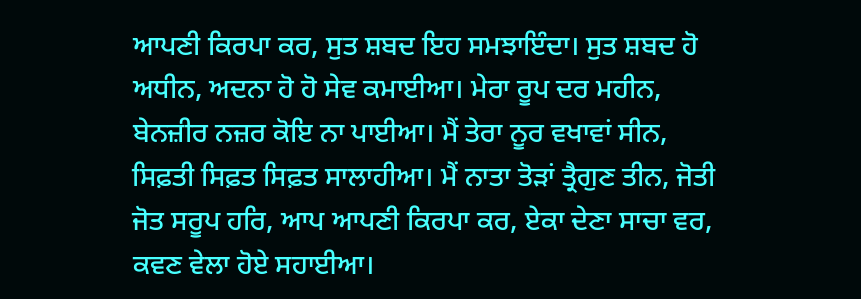ਆਪਣੀ ਕਿਰਪਾ ਕਰ, ਸੁਤ ਸ਼ਬਦ ਇਹ ਸਮਝਾਇੰਦਾ। ਸੁਤ ਸ਼ਬਦ ਹੋ ਅਧੀਨ, ਅਦਨਾ ਹੋ ਹੋ ਸੇਵ ਕਮਾਈਆ। ਮੇਰਾ ਰੂਪ ਦਰ ਮਹੀਨ, ਬੇਨਜ਼ੀਰ ਨਜ਼ਰ ਕੋਇ ਨਾ ਪਾਈਆ। ਮੈਂ ਤੇਰਾ ਨੂਰ ਵਖਾਵਾਂ ਸੀਨ, ਸਿਫ਼ਤੀ ਸਿਫ਼ਤ ਸਿਫ਼ਤ ਸਾਲਾਹੀਆ। ਮੈਂ ਨਾਤਾ ਤੋੜਾਂ ਤ੍ਰੈਗੁਣ ਤੀਨ, ਜੋਤੀ ਜੋਤ ਸਰੂਪ ਹਰਿ, ਆਪ ਆਪਣੀ ਕਿਰਪਾ ਕਰ, ਏਕਾ ਦੇਣਾ ਸਾਚਾ ਵਰ, ਕਵਣ ਵੇਲਾ ਹੋਏ ਸਹਾਈਆ।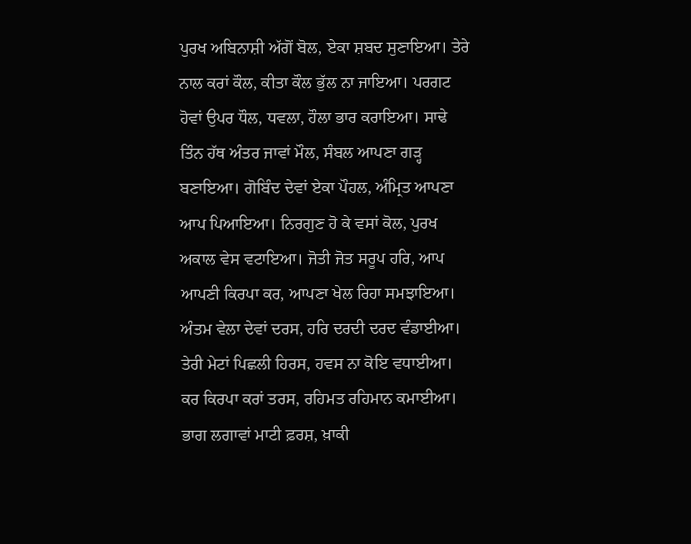ਪੁਰਖ ਅਬਿਨਾਸ਼ੀ ਅੱਗੋਂ ਬੋਲ, ਏਕਾ ਸ਼ਬਦ ਸੁਣਾਇਆ। ਤੇਰੇ ਨਾਲ ਕਰਾਂ ਕੌਲ, ਕੀਤਾ ਕੌਲ ਭੁੱਲ ਨਾ ਜਾਇਆ। ਪਰਗਟ ਹੋਵਾਂ ਉਪਰ ਧੌਲ, ਧਵਲਾ, ਹੌਲਾ ਭਾਰ ਕਰਾਇਆ। ਸਾਢੇ ਤਿੰਨ ਹੱਥ ਅੰਤਰ ਜਾਵਾਂ ਮੌਲ, ਸੰਬਲ ਆਪਣਾ ਗੜ੍ਹ ਬਣਾਇਆ। ਗੋਬਿੰਦ ਦੇਵਾਂ ਏਕਾ ਪੌਹਲ, ਅੰਮ੍ਰਿਤ ਆਪਣਾ ਆਪ ਪਿਆਇਆ। ਨਿਰਗੁਣ ਹੋ ਕੇ ਵਸਾਂ ਕੋਲ, ਪੁਰਖ ਅਕਾਲ ਵੇਸ ਵਟਾਇਆ। ਜੋਤੀ ਜੋਤ ਸਰੂਪ ਹਰਿ, ਆਪ ਆਪਣੀ ਕਿਰਪਾ ਕਰ, ਆਪਣਾ ਖੇਲ ਰਿਹਾ ਸਮਝਾਇਆ। ਅੰਤਮ ਵੇਲਾ ਦੇਵਾਂ ਦਰਸ, ਹਰਿ ਦਰਦੀ ਦਰਦ ਵੰਡਾਈਆ। ਤੇਰੀ ਮੇਟਾਂ ਪਿਛਲੀ ਹਿਰਸ, ਹਵਸ ਨਾ ਕੋਇ ਵਧਾਈਆ। ਕਰ ਕਿਰਪਾ ਕਰਾਂ ਤਰਸ, ਰਹਿਮਤ ਰਹਿਮਾਨ ਕਮਾਈਆ। ਭਾਗ ਲਗਾਵਾਂ ਮਾਟੀ ਫ਼ਰਸ਼, ਖ਼ਾਕੀ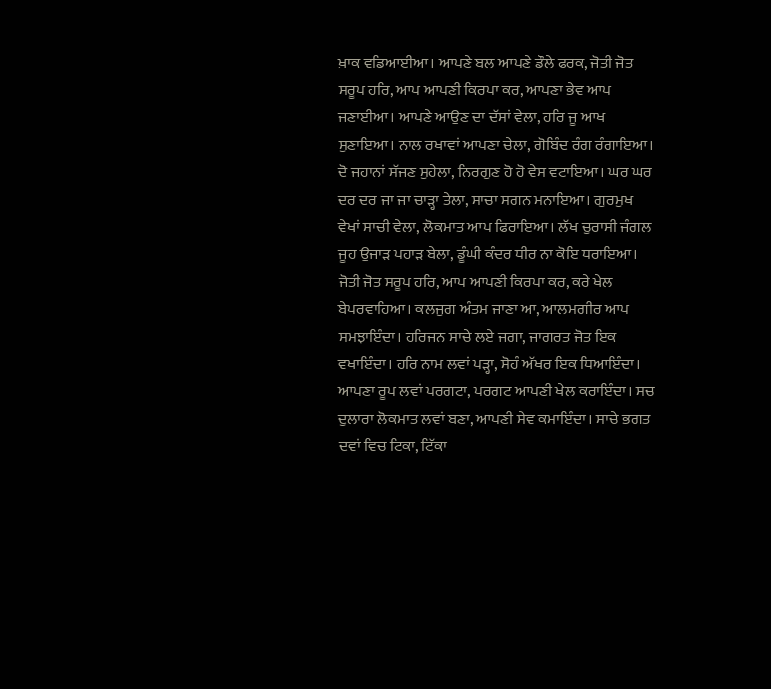ਖ਼ਾਕ ਵਡਿਆਈਆ। ਆਪਣੇ ਬਲ ਆਪਣੇ ਡੌਲੇ ਫਰਕ, ਜੋਤੀ ਜੋਤ ਸਰੂਪ ਹਰਿ, ਆਪ ਆਪਣੀ ਕਿਰਪਾ ਕਰ, ਆਪਣਾ ਭੇਵ ਆਪ ਜਣਾਈਆ। ਆਪਣੇ ਆਉਣ ਦਾ ਦੱਸਾਂ ਵੇਲਾ, ਹਰਿ ਜੂ ਆਖ ਸੁਣਾਇਆ। ਨਾਲ ਰਖਾਵਾਂ ਆਪਣਾ ਚੇਲਾ, ਗੋਬਿੰਦ ਰੰਗ ਰੰਗਾਇਆ। ਦੋ ਜਹਾਨਾਂ ਸੱਜਣ ਸੁਹੇਲਾ, ਨਿਰਗੁਣ ਹੋ ਹੋ ਵੇਸ ਵਟਾਇਆ। ਘਰ ਘਰ ਦਰ ਦਰ ਜਾ ਜਾ ਚਾੜ੍ਹਾ ਤੇਲਾ, ਸਾਚਾ ਸਗਨ ਮਨਾਇਆ। ਗੁਰਮੁਖ ਵੇਖਾਂ ਸਾਚੀ ਵੇਲਾ, ਲੋਕਮਾਤ ਆਪ ਫਿਰਾਇਆ। ਲੱਖ ਚੁਰਾਸੀ ਜੰਗਲ ਜੂਹ ਉਜਾੜ ਪਹਾੜ ਬੇਲਾ, ਡੂੰਘੀ ਕੰਦਰ ਧੀਰ ਨਾ ਕੋਇ ਧਰਾਇਆ। ਜੋਤੀ ਜੋਤ ਸਰੂਪ ਹਰਿ, ਆਪ ਆਪਣੀ ਕਿਰਪਾ ਕਰ, ਕਰੇ ਖੇਲ ਬੇਪਰਵਾਹਿਆ। ਕਲਜੁਗ ਅੰਤਮ ਜਾਣਾ ਆ, ਆਲਮਗੀਰ ਆਪ ਸਮਝਾਇੰਦਾ। ਹਰਿਜਨ ਸਾਚੇ ਲਏ ਜਗਾ, ਜਾਗਰਤ ਜੋਤ ਇਕ ਵਖਾਇੰਦਾ। ਹਰਿ ਨਾਮ ਲਵਾਂ ਪੜ੍ਹਾ, ਸੋਹੰ ਅੱਖਰ ਇਕ ਧਿਆਇੰਦਾ। ਆਪਣਾ ਰੂਪ ਲਵਾਂ ਪਰਗਟਾ, ਪਰਗਟ ਆਪਣੀ ਖੇਲ ਕਰਾਇੰਦਾ। ਸਚ ਦੁਲਾਰਾ ਲੋਕਮਾਤ ਲਵਾਂ ਬਣਾ, ਆਪਣੀ ਸੇਵ ਕਮਾਇੰਦਾ। ਸਾਚੇ ਭਗਤ ਦਵਾਂ ਵਿਚ ਟਿਕਾ, ਟਿੱਕਾ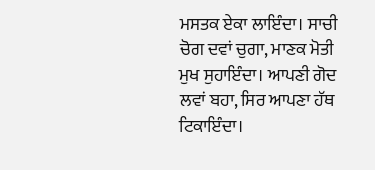ਮਸਤਕ ਏਕਾ ਲਾਇੰਦਾ। ਸਾਚੀ ਚੋਗ ਦਵਾਂ ਚੁਗਾ, ਮਾਣਕ ਮੋਤੀ ਮੁਖ ਸੁਹਾਇੰਦਾ। ਆਪਣੀ ਗੋਦ ਲਵਾਂ ਬਹਾ, ਸਿਰ ਆਪਣਾ ਹੱਥ ਟਿਕਾਇੰਦਾ।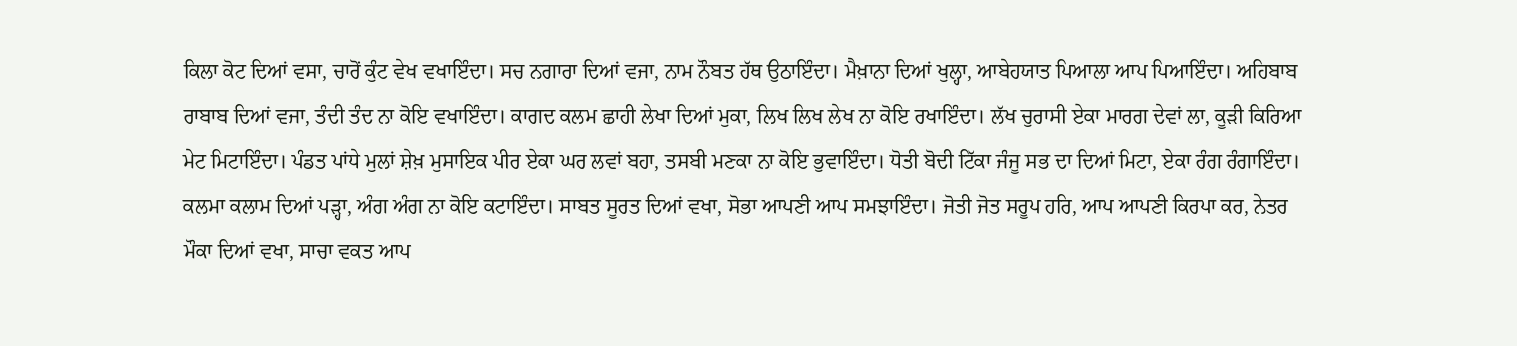ਕਿਲਾ ਕੋਟ ਦਿਆਂ ਵਸਾ, ਚਾਰੋਂ ਕੁੰਟ ਵੇਖ ਵਖਾਇੰਦਾ। ਸਚ ਨਗਾਰਾ ਦਿਆਂ ਵਜਾ, ਨਾਮ ਨੌਬਤ ਹੱਥ ਉਠਾਇੰਦਾ। ਮੈਖ਼ਾਨਾ ਦਿਆਂ ਖੁਲ੍ਹਾ, ਆਬੇਹਯਾਤ ਪਿਆਲਾ ਆਪ ਪਿਆਇੰਦਾ। ਅਹਿਬਾਬ ਰਾਬਾਬ ਦਿਆਂ ਵਜਾ, ਤੰਦੀ ਤੰਦ ਨਾ ਕੋਇ ਵਖਾਇੰਦਾ। ਕਾਗਦ ਕਲਮ ਛਾਹੀ ਲੇਖਾ ਦਿਆਂ ਮੁਕਾ, ਲਿਖ ਲਿਖ ਲੇਖ ਨਾ ਕੋਇ ਰਖਾਇੰਦਾ। ਲੱਖ ਚੁਰਾਸੀ ਏਕਾ ਮਾਰਗ ਦੇਵਾਂ ਲਾ, ਕੂੜੀ ਕਿਰਿਆ ਮੇਟ ਮਿਟਾਇੰਦਾ। ਪੰਡਤ ਪਾਂਧੇ ਮੁਲਾਂ ਸ਼ੇਖ਼ ਮੁਸਾਇਕ ਪੀਰ ਏਕਾ ਘਰ ਲਵਾਂ ਬਹਾ, ਤਸਬੀ ਮਣਕਾ ਨਾ ਕੋਇ ਭੁਵਾਇੰਦਾ। ਧੋਤੀ ਬੋਦੀ ਟਿੱਕਾ ਜੰਜੂ ਸਭ ਦਾ ਦਿਆਂ ਮਿਟਾ, ਏਕਾ ਰੰਗ ਰੰਗਾਇੰਦਾ। ਕਲਮਾ ਕਲਾਮ ਦਿਆਂ ਪੜ੍ਹਾ, ਅੰਗ ਅੰਗ ਨਾ ਕੋਇ ਕਟਾਇੰਦਾ। ਸਾਬਤ ਸੂਰਤ ਦਿਆਂ ਵਖਾ, ਸੋਭਾ ਆਪਣੀ ਆਪ ਸਮਝਾਇੰਦਾ। ਜੋਤੀ ਜੋਤ ਸਰੂਪ ਹਰਿ, ਆਪ ਆਪਣੀ ਕਿਰਪਾ ਕਰ, ਨੇਤਰ ਮੌਕਾ ਦਿਆਂ ਵਖਾ, ਸਾਚਾ ਵਕਤ ਆਪ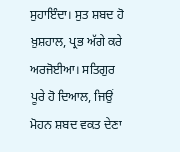ਸੁਹਾਇੰਦਾ। ਸੁਤ ਸ਼ਬਦ ਹੋ ਖ਼ੁਸ਼ਹਾਲ, ਪ੍ਰਭ ਅੱਗੇ ਕਰੇ ਅਰਜੋਈਆ। ਸਤਿਗੁਰ ਪੂਰੇ ਹੋ ਦਿਆਲ, ਜਿਉਂ ਮੋਹਨ ਸ਼ਬਦ ਵਕਤ ਦੇਣਾ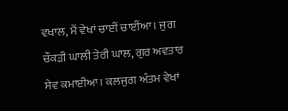ਵਖਾਲ, ਮੈਂ ਵੇਖਾਂ ਚਾਈਂ ਚਾਈਂਆ। ਜੁਗ ਚੌਕੜੀ ਘਾਲੀ ਤੇਰੀ ਘਾਲ, ਗੁਰ ਅਵਤਾਰ ਸੇਵ ਕਮਾਈਆ। ਕਲਜੁਗ ਅੰਤਮ ਵੇਖਾਂ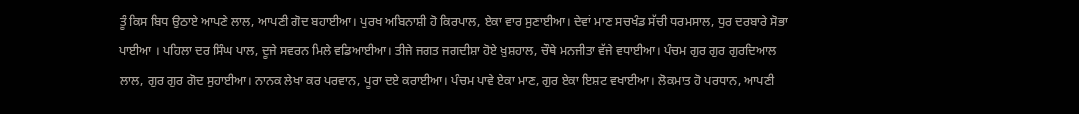ਤੂੰ ਕਿਸ ਬਿਧ ਉਠਾਏ ਆਪਣੇ ਲਾਲ, ਆਪਣੀ ਗੋਦ ਬਹਾਈਆ। ਪੁਰਖ ਅਬਿਨਾਸ਼ੀ ਹੋ ਕਿਰਪਾਲ, ਏਕਾ ਵਾਰ ਸੁਣਾਈਆ। ਦੇਵਾਂ ਮਾਣ ਸਚਖੰਡ ਸੱਚੀ ਧਰਮਸਾਲ, ਧੁਰ ਦਰਬਾਰੇ ਸੋਭਾ ਪਾਈਆ । ਪਹਿਲਾ ਦਰ ਸਿੰਘ ਪਾਲ, ਦੂਜੇ ਸਵਰਨ ਮਿਲੇ ਵਡਿਆਈਆ। ਤੀਜੇ ਜਗਤ ਜਗਦੀਸ਼ਾ ਹੋਏ ਖ਼ੁਸ਼ਹਾਲ, ਚੌਥੇ ਮਨਜੀਤਾ ਵੱਜੇ ਵਧਾਈਆ। ਪੰਚਮ ਗੁਰ ਗੁਰ ਗੁਰਦਿਆਲ ਲਾਲ, ਗੁਰ ਗੁਰ ਗੋਦ ਸੁਹਾਈਆ। ਨਾਨਕ ਲੇਖਾ ਕਰ ਪਰਵਾਨ, ਪੂਰਾ ਦਏ ਕਰਾਈਆ। ਪੰਚਮ ਪਾਵੇ ਏਕਾ ਮਾਣ, ਗੁਰ ਏਕਾ ਇਸ਼ਟ ਵਖਾਈਆ। ਲੋਕਮਾਤ ਹੋ ਪਰਧਾਨ, ਆਪਣੀ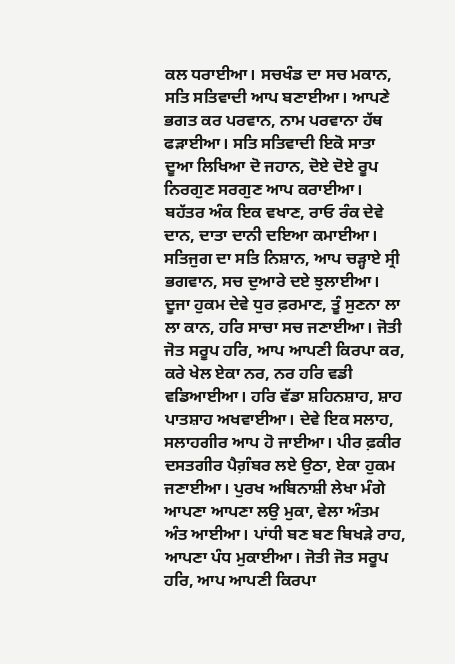ਕਲ ਧਰਾਈਆ। ਸਚਖੰਡ ਦਾ ਸਚ ਮਕਾਨ, ਸਤਿ ਸਤਿਵਾਦੀ ਆਪ ਬਣਾਈਆ। ਆਪਣੇ ਭਗਤ ਕਰ ਪਰਵਾਨ, ਨਾਮ ਪਰਵਾਨਾ ਹੱਥ ਫੜਾਈਆ। ਸਤਿ ਸਤਿਵਾਦੀ ਇਕੋ ਸਾਤਾ ਦੂਆ ਲਿਖਿਆ ਦੋ ਜਹਾਨ, ਦੋਏ ਦੋਏ ਰੂਪ ਨਿਰਗੁਣ ਸਰਗੁਣ ਆਪ ਕਰਾਈਆ। ਬਹੱਤਰ ਅੰਕ ਇਕ ਵਖਾਣ, ਰਾਓ ਰੰਕ ਦੇਵੇ ਦਾਨ, ਦਾਤਾ ਦਾਨੀ ਦਇਆ ਕਮਾਈਆ। ਸਤਿਜੁਗ ਦਾ ਸਤਿ ਨਿਸ਼ਾਨ, ਆਪ ਚੜ੍ਹਾਏ ਸ੍ਰੀ ਭਗਵਾਨ, ਸਚ ਦੁਆਰੇ ਦਏ ਝੁਲਾਈਆ। ਦੂਜਾ ਹੁਕਮ ਦੇਵੇ ਧੁਰ ਫ਼ਰਮਾਣ, ਤੂੰ ਸੁਣਨਾ ਲਾ ਲਾ ਕਾਨ, ਹਰਿ ਸਾਚਾ ਸਚ ਜਣਾਈਆ। ਜੋਤੀ ਜੋਤ ਸਰੂਪ ਹਰਿ, ਆਪ ਆਪਣੀ ਕਿਰਪਾ ਕਰ, ਕਰੇ ਖੇਲ ਏਕਾ ਨਰ, ਨਰ ਹਰਿ ਵਡੀ ਵਡਿਆਈਆ। ਹਰਿ ਵੱਡਾ ਸ਼ਹਿਨਸ਼ਾਹ, ਸ਼ਾਹ ਪਾਤਸ਼ਾਹ ਅਖਵਾਈਆ। ਦੇਵੇ ਇਕ ਸਲਾਹ, ਸਲਾਹਗੀਰ ਆਪ ਹੋ ਜਾਈਆ। ਪੀਰ ਫ਼ਕੀਰ ਦਸਤਗੀਰ ਪੈਗ਼ੰਬਰ ਲਏ ਉਠਾ, ਏਕਾ ਹੁਕਮ ਜਣਾਈਆ। ਪੁਰਖ ਅਬਿਨਾਸ਼ੀ ਲੇਖਾ ਮੰਗੇ ਆਪਣਾ ਆਪਣਾ ਲਉ ਮੁਕਾ, ਵੇਲਾ ਅੰਤਮ ਅੰਤ ਆਈਆ। ਪਾਂਧੀ ਬਣ ਬਣ ਬਿਖੜੇ ਰਾਹ, ਆਪਣਾ ਪੰਧ ਮੁਕਾਈਆ। ਜੋਤੀ ਜੋਤ ਸਰੂਪ ਹਰਿ, ਆਪ ਆਪਣੀ ਕਿਰਪਾ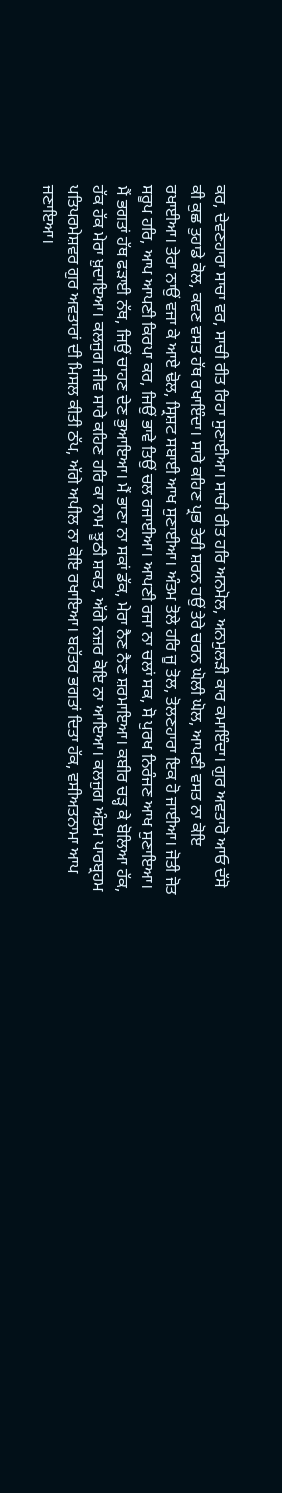ਕਰ, ਦੇਵਣਹਾਰਾ ਸਾਚਾ ਵਰ, ਸਾਚੀ ਰੀਤ ਰਿਹਾ ਸੁਣਾਈਆ। ਸਾਚੀ ਰੀਤ ਹਰਿ ਅਨਮੋਲ, ਅਨਮੁਲੜੀ ਕਾਰ ਕਮਾਇੰਦਾ। ਗੁਰ ਅਵਤਾਰੋ ਆਓ ਦੱਸੋ ਕੀ ਕੁਛ ਤੁਹਾਡੇ ਕੋਲ, ਕਵਣ ਵਸਤ ਹੱਥ ਰਖਾਇੰਦਾ। ਸਾਰੇ ਕਹਿਣ ਪ੍ਰਭ ਤੇਰੀ ਸ਼ਰਨ ਹਉਂ ਤੇਰੇ ਚਰਨ ਘੋਲੀ ਘੋਲ, ਆਪਣੀ ਵਸਤ ਨਾ ਕੋਇ ਰਖਾਈਆ। ਤੇਰਾ ਨਾਉਂ ਵਜਾ ਕੇ ਆਏ ਢੋਲ, ਸ੍ਰਿਸ਼ਟ ਸਬਾਈ ਆਖ ਸੁਣਾਈਆ। ਅੰਤਮ ਤੋਲੇ ਹਰਿ ਜੂ ਤੋਲ, ਤੋਲਣਹਾਰਾ ਇਕ ਹੋ ਜਾਈਆ। ਜੋਤੀ ਜੋਤ ਸਰੂਪ ਹਰਿ, ਆਪ ਆਪਣੀ ਕਿਰਪਾ ਕਰ, ਜਿਉਂ ਭਾਵੇ ਤਿਉਂ ਚਲ ਰਜਾਈਆ। ਆਪਣੀ ਰਜਾ ਨਾ ਚਲਾਂ ਸਕ, ਸੋ ਪੁਰਖ ਨਿਰੰਜਣ ਆਖ ਸੁਣਾਇਆ। ਮੈਂ ਭਗਤਾਂ ਹੱਥ ਫੜਾਈ ਨੱਥ, ਜਿਉਂ ਚਾਹਣ ਦੇਣ ਭੁਆਇਆ। ਮੈਂ ਭਾਣਾ ਨਾ ਸਕਾਂ ਡੱਕ, ਮੇਰਾ ਨੈਣ ਨੈਣ ਸ਼ਰਮਾਇਆ। ਕਬੀਰ ਚੜ੍ਹ ਕੇ ਬੋਲਿਆ ਹੱਕ, ਹੱਕ ਹੱਕ ਮੇਰਾ ਖ਼ੁਦਾਇਆ। ਕਲਜੁਗ ਜੀਵ ਸਾਰੇ ਕਹਿਣ ਹਰਿ ਕਾ ਨਾਮ ਝੂਠੀ ਸ਼ਕਤ, ਅੱਗੇ ਨਜ਼ਰ ਕੋਇ ਨਾ ਆਇਆ। ਕਲਜੁਗ ਅੰਤਮ ਪਾਰਬ੍ਰਹਮ ਪਤਿਪਰਮੇਸ਼ਵਰ ਗੁਰ ਅਵਤਾਰਾਂ ਦੀ ਮਿਸਲ ਕੀਤੀ ਠੱਪ, ਅੱਗੇ ਅਪੀਲ ਨਾ ਕੋਇ ਰਖਾਇਆ। ਬਹੱਤਰ ਭਗਤਾਂ ਦਿਤਾ ਹੱਕ, ਵਸੀਅਤਨਾਮਾ ਆਪ ਜਣਾਇਆ।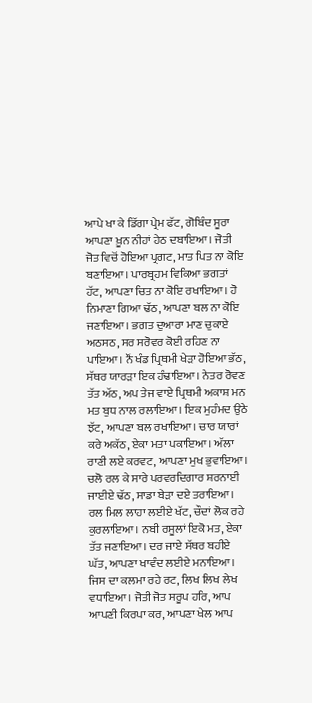ਆਪੇ ਖਾ ਕੇ ਡਿੱਗਾ ਪ੍ਰੇਮ ਫੱਟ, ਗੋਬਿੰਦ ਸੂਰਾ ਆਪਣਾ ਖ਼ੂਨ ਨੀਹਾਂ ਹੇਠ ਦਬਾਇਆ। ਜੋਤੀ ਜੋਤ ਵਿਚੋਂ ਹੋਇਆ ਪ੍ਰਗਟ, ਮਾਤ ਪਿਤ ਨਾ ਕੋਇ ਬਣਾਇਆ। ਪਾਰਬ੍ਰਹਮ ਵਿਕਿਆ ਭਗਤਾਂ ਹੱਟ, ਆਪਣਾ ਚਿਤ ਨਾ ਕੋਇ ਰਖਾਇਆ। ਹੋ ਨਿਮਾਣਾ ਗਿਆ ਢੱਠ, ਆਪਣਾ ਬਲ ਨਾ ਕੋਇ ਜਣਾਇਆ। ਭਗਤ ਦੁਆਰਾ ਮਾਣ ਚੁਕਾਏ ਅਠਸਠ, ਸਰ ਸਰੋਵਰ ਕੋਈ ਰਹਿਣ ਨਾ ਪਾਇਆ। ਨੌਂ ਖੰਡ ਪ੍ਰਿਥਮੀ ਖੇੜਾ ਹੋਇਆ ਭੱਠ, ਸੱਥਰ ਯਾਰੜਾ ਇਕ ਹੰਢਾਇਆ। ਨੇਤਰ ਰੋਵਣ ਤੱਤ ਅੱਠ, ਅਪ ਤੇਜ ਵਾਏ ਪ੍ਰਿਥਮੀ ਅਕਾਸ਼ ਮਨ ਮਤ ਬੁਧ ਨਾਲ ਰਲਾਇਆ। ਇਕ ਮੁਹੰਮਦ ਉਠੇ ਝੱਟ, ਆਪਣਾ ਬਲ ਰਖਾਇਆ। ਚਾਰ ਯਾਰਾਂ ਕਰੇ ਅਕੱਠ, ਏਕਾ ਮਤਾ ਪਕਾਇਆ। ਅੱਲਾ ਰਾਣੀ ਲਏ ਕਰਵਟ, ਆਪਣਾ ਮੁਖ ਭੁਵਾਇਆ। ਚਲੋ ਰਲ ਕੇ ਸਾਰੇ ਪਰਵਰਦਿਗਾਰ ਸ਼ਰਨਾਈ ਜਾਈਏ ਢੱਠ, ਸਾਡਾ ਬੇੜਾ ਦਏ ਤਰਾਇਆ। ਰਲ ਮਿਲ ਲਾਹਾ ਲਈਏ ਖੱਟ, ਚੌਦਾਂ ਲੋਕ ਰਹੇ ਕੁਰਲਾਇਆ। ਨਬੀ ਰਸੂਲਾਂ ਇਕੋ ਮਤ, ਏਕਾ ਤੱਤ ਜਣਾਇਆ। ਦਰ ਜਾਏ ਸੱਥਰ ਬਹੀਏ ਘੱਤ, ਆਪਣਾ ਖਾਵੰਦ ਲਈਏ ਮਨਾਇਆ। ਜਿਸ ਦਾ ਕਲਮਾ ਰਹੇ ਰਟ, ਲਿਖ ਲਿਖ ਲੇਖ ਵਧਾਇਆ। ਜੋਤੀ ਜੋਤ ਸਰੂਪ ਹਰਿ, ਆਪ ਆਪਣੀ ਕਿਰਪਾ ਕਰ, ਆਪਣਾ ਖੇਲ ਆਪ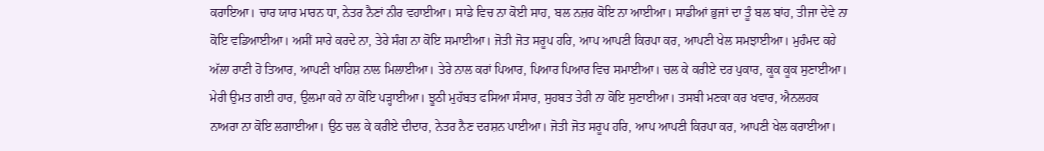ਕਰਾਇਆ। ਚਾਰ ਯਾਰ ਮਾਰਨ ਧਾ, ਨੇਤਰ ਨੈਣਾਂ ਨੀਰ ਵਹਾਈਆ। ਸਾਡੇ ਵਿਚ ਨਾ ਕੋਈ ਸਾਹ, ਬਲ ਨਜ਼ਰ ਕੋਇ ਨਾ ਆਈਆ। ਸਾਡੀਆਂ ਭੁਜਾਂ ਦਾ ਤੂੰ ਬਲ ਬਾਂਹ, ਤੀਜਾ ਦੇਵੇ ਨਾ ਕੋਇ ਵਡਿਆਈਆ। ਅਸੀਂ ਸਾਰੇ ਕਰਦੇ ਨਾ, ਤੇਰੇ ਸੰਗ ਨਾ ਕੋਇ ਸਮਾਈਆ। ਜੋਤੀ ਜੋਤ ਸਰੂਪ ਹਰਿ, ਆਪ ਆਪਣੀ ਕਿਰਪਾ ਕਰ, ਆਪਣੀ ਖੇਲ ਸਮਝਾਈਆ। ਮੁਹੰਮਦ ਕਹੇ ਅੱਲਾ ਰਾਣੀ ਹੋ ਤਿਆਰ, ਆਪਣੀ ਖਾਹਿਸ਼ ਨਾਲ ਮਿਲਾਈਆ। ਤੇਰੇ ਨਾਲ ਕਰਾਂ ਪਿਆਰ, ਪਿਆਰ ਪਿਆਰ ਵਿਚ ਸਮਾਈਆ। ਚਲ ਕੇ ਕਰੀਏ ਦਰ ਪੁਕਾਰ, ਕੂਕ ਕੂਕ ਸੁਣਾਈਆ। ਮੇਰੀ ਉਮਤ ਗਈ ਹਾਰ, ਉਲਮਾ ਕਰੇ ਨਾ ਕੋਇ ਪੜ੍ਹਾਈਆ। ਝੂਠੀ ਮੁਹੱਬਤ ਫਸਿਆ ਸੰਸਾਰ, ਸੁਹਬਤ ਤੇਰੀ ਨਾ ਕੋਇ ਸੁਣਾਈਆ। ਤਸਬੀ ਮਣਕਾ ਕਰ ਖਵਾਰ, ਐਨਲਹਕ ਨਾਅਰਾ ਨਾ ਕੋਇ ਲਗਾਈਆ। ਉਠ ਚਲ ਕੇ ਕਰੀਏ ਦੀਦਾਰ, ਨੇਤਰ ਨੈਣ ਦਰਸ਼ਨ ਪਾਈਆ। ਜੋਤੀ ਜੋਤ ਸਰੂਪ ਹਰਿ, ਆਪ ਆਪਣੀ ਕਿਰਪਾ ਕਰ, ਆਪਣੀ ਖੇਲ ਕਰਾਈਆ।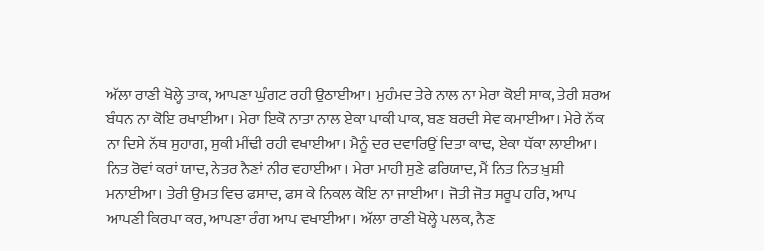ਅੱਲਾ ਰਾਣੀ ਖੋਲ੍ਹੇ ਤਾਕ, ਆਪਣਾ ਘੁੰਗਟ ਰਹੀ ਉਠਾਈਆ। ਮੁਹੰਮਦ ਤੇਰੇ ਨਾਲ ਨਾ ਮੇਰਾ ਕੋਈ ਸਾਕ, ਤੇਰੀ ਸ਼ਰਅ ਬੰਧਨ ਨਾ ਕੋਇ ਰਖਾਈਆ। ਮੇਰਾ ਇਕੋ ਨਾਤਾ ਨਾਲ ਏਕਾ ਪਾਕੀ ਪਾਕ, ਬਣ ਬਰਦੀ ਸੇਵ ਕਮਾਈਆ। ਮੇਰੇ ਨੱਕ ਨਾ ਦਿਸੇ ਨੱਥ ਸੁਹਾਗ, ਸੁਕੀ ਮੀਂਢੀ ਰਹੀ ਵਖਾਈਆ। ਮੈਨੂੰ ਦਰ ਦਵਾਰਿਉਂ ਦਿਤਾ ਕਾਢ, ਏਕਾ ਧੱਕਾ ਲਾਈਆ। ਨਿਤ ਰੋਵਾਂ ਕਰਾਂ ਯਾਦ, ਨੇਤਰ ਨੈਣਾਂ ਨੀਰ ਵਹਾਈਆ । ਮੇਰਾ ਮਾਹੀ ਸੁਣੇ ਫਰਿਯਾਦ, ਮੈਂ ਨਿਤ ਨਿਤ ਖ਼ੁਸ਼ੀ ਮਨਾਈਆ। ਤੇਰੀ ਉਮਤ ਵਿਚ ਫਸਾਦ, ਫਸ ਕੇ ਨਿਕਲ ਕੋਇ ਨਾ ਜਾਈਆ। ਜੋਤੀ ਜੋਤ ਸਰੂਪ ਹਰਿ, ਆਪ ਆਪਣੀ ਕਿਰਪਾ ਕਰ, ਆਪਣਾ ਰੰਗ ਆਪ ਵਖਾਈਆ। ਅੱਲਾ ਰਾਣੀ ਖੋਲ੍ਹੇ ਪਲਕ, ਨੈਣ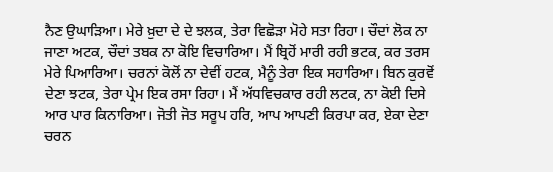ਨੈਣ ਉਘਾੜਿਆ। ਮੇਰੇ ਖ਼ੁਦਾ ਦੇ ਦੇ ਝਲਕ, ਤੇਰਾ ਵਿਛੋੜਾ ਮੋਹੇ ਸਤਾ ਰਿਹਾ। ਚੌਦਾਂ ਲੋਕ ਨਾ ਜਾਣਾ ਅਟਕ, ਚੌਦਾਂ ਤਬਕ ਨਾ ਕੋਇ ਵਿਚਾਰਿਆ। ਮੈਂ ਬ੍ਰਿਹੋਂ ਮਾਰੀ ਰਹੀ ਭਟਕ, ਕਰ ਤਰਸ ਮੇਰੇ ਪਿਆਰਿਆ। ਚਰਨਾਂ ਕੋਲੋਂ ਨਾ ਦੇਵੀਂ ਹਟਕ, ਮੈਨੂੰ ਤੇਰਾ ਇਕ ਸਹਾਰਿਆ। ਬਿਨ ਕੁਰਵੋਂ ਦੇਣਾ ਝਟਕ, ਤੇਰਾ ਪ੍ਰੇਮ ਇਕ ਰਸਾ ਰਿਹਾ। ਮੈਂ ਅੱਧਵਿਚਕਾਰ ਰਹੀ ਲਟਕ, ਨਾ ਕੋਈ ਦਿਸੇ ਆਰ ਪਾਰ ਕਿਨਾਰਿਆ। ਜੋਤੀ ਜੋਤ ਸਰੂਪ ਹਰਿ, ਆਪ ਆਪਣੀ ਕਿਰਪਾ ਕਰ, ਏਕਾ ਦੇਣਾ ਚਰਨ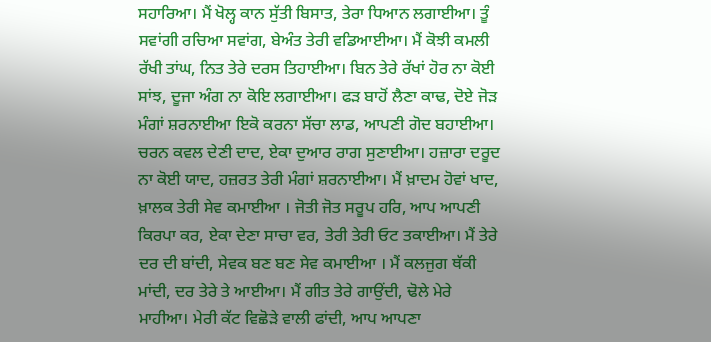ਸਹਾਰਿਆ। ਮੈਂ ਖੋਲ੍ਹ ਕਾਨ ਸੁੱਤੀ ਬਿਸਾਤ, ਤੇਰਾ ਧਿਆਨ ਲਗਾਈਆ। ਤੂੰ ਸਵਾਂਗੀ ਰਚਿਆ ਸਵਾਂਗ, ਬੇਅੰਤ ਤੇਰੀ ਵਡਿਆਈਆ। ਮੈਂ ਕੋਝੀ ਕਮਲੀ ਰੱਖੀ ਤਾਂਘ, ਨਿਤ ਤੇਰੇ ਦਰਸ ਤਿਹਾਈਆ। ਬਿਨ ਤੇਰੇ ਰੱਖਾਂ ਹੋਰ ਨਾ ਕੋਈ ਸਾਂਝ, ਦੂਜਾ ਅੰਗ ਨਾ ਕੋਇ ਲਗਾਈਆ। ਫੜ ਬਾਹੋਂ ਲੈਣਾ ਕਾਢ, ਦੋਏ ਜੋੜ ਮੰਗਾਂ ਸ਼ਰਨਾਈਆ ਇਕੋ ਕਰਨਾ ਸੱਚਾ ਲਾਡ, ਆਪਣੀ ਗੋਦ ਬਹਾਈਆ। ਚਰਨ ਕਵਲ ਦੇਣੀ ਦਾਦ, ਏਕਾ ਦੁਆਰ ਰਾਗ ਸੁਣਾਈਆ। ਹਜ਼ਾਰਾ ਦਰੂਦ ਨਾ ਕੋਈ ਯਾਦ, ਹਜ਼ਰਤ ਤੇਰੀ ਮੰਗਾਂ ਸ਼ਰਨਾਈਆ। ਮੈਂ ਖ਼ਾਦਮ ਹੋਵਾਂ ਖਾਦ, ਖ਼ਾਲਕ ਤੇਰੀ ਸੇਵ ਕਮਾਈਆ । ਜੋਤੀ ਜੋਤ ਸਰੂਪ ਹਰਿ, ਆਪ ਆਪਣੀ ਕਿਰਪਾ ਕਰ, ਏਕਾ ਦੇਣਾ ਸਾਚਾ ਵਰ, ਤੇਰੀ ਤੇਰੀ ਓਟ ਤਕਾਈਆ। ਮੈਂ ਤੇਰੇ ਦਰ ਦੀ ਬਾਂਦੀ, ਸੇਵਕ ਬਣ ਬਣ ਸੇਵ ਕਮਾਈਆ । ਮੈਂ ਕਲਜੁਗ ਥੱਕੀ ਮਾਂਦੀ, ਦਰ ਤੇਰੇ ਤੇ ਆਈਆ। ਮੈਂ ਗੀਤ ਤੇਰੇ ਗਾਉਂਦੀ, ਢੋਲੇ ਮੇਰੇ ਮਾਹੀਆ। ਮੇਰੀ ਕੱਟ ਵਿਛੋੜੇ ਵਾਲੀ ਫਾਂਦੀ, ਆਪ ਆਪਣਾ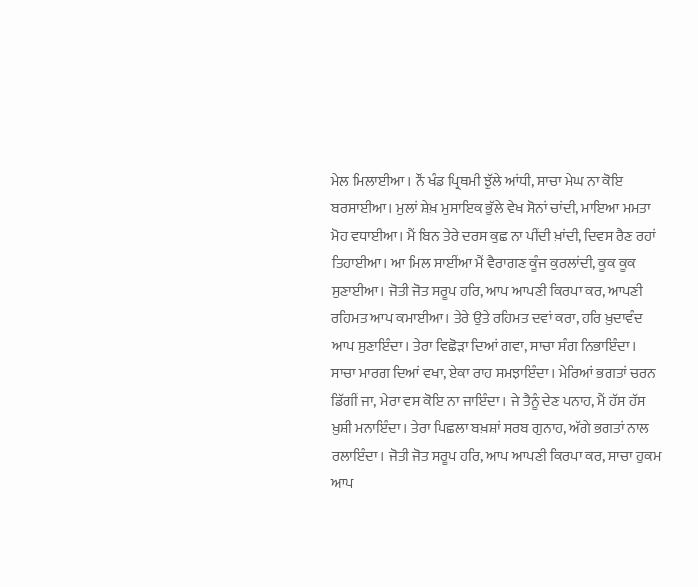ਮੇਲ ਮਿਲਾਈਆ । ਨੌਂ ਖੰਡ ਪ੍ਰਿਥਮੀ ਝੁੱਲੇ ਆਂਧੀ, ਸਾਚਾ ਮੇਘ ਨਾ ਕੋਇ ਬਰਸਾਈਆ। ਮੁਲਾਂ ਸ਼ੇਖ਼ ਮੁਸਾਇਕ ਭੁੱਲੇ ਵੇਖ ਸੋਨਾਂ ਚਾਂਦੀ, ਮਾਇਆ ਮਮਤਾ ਮੋਹ ਵਧਾਈਆ। ਮੈਂ ਬਿਨ ਤੇਰੇ ਦਰਸ ਕੁਛ ਨਾ ਪੀਂਦੀ ਖ਼ਾਂਦੀ, ਦਿਵਸ ਰੈਣ ਰਹਾਂ ਤਿਹਾਈਆ। ਆ ਮਿਲ ਸਾਈਂਆ ਮੈਂ ਵੈਰਾਗਣ ਕੂੰਜ ਕੁਰਲਾਂਦੀ, ਕੂਕ ਕੂਕ ਸੁਣਾਈਆ। ਜੋਤੀ ਜੋਤ ਸਰੂਪ ਹਰਿ, ਆਪ ਆਪਣੀ ਕਿਰਪਾ ਕਰ, ਆਪਣੀ ਰਹਿਮਤ ਆਪ ਕਮਾਈਆ। ਤੇਰੇ ਉਤੇ ਰਹਿਮਤ ਦਵਾਂ ਕਰਾ, ਹਰਿ ਖ਼ੁਦਾਵੰਦ ਆਪ ਸੁਣਾਇੰਦਾ। ਤੇਰਾ ਵਿਛੋੜਾ ਦਿਆਂ ਗਵਾ, ਸਾਚਾ ਸੰਗ ਨਿਭਾਇੰਦਾ। ਸਾਚਾ ਮਾਰਗ ਦਿਆਂ ਵਖਾ, ਏਕਾ ਰਾਹ ਸਮਝਾਇੰਦਾ। ਮੇਰਿਆਂ ਭਗਤਾਂ ਚਰਨ ਡਿੱਗੀਂ ਜਾ, ਮੇਰਾ ਵਸ ਕੋਇ ਨਾ ਜਾਇੰਦਾ। ਜੇ ਤੈਨੂੰ ਦੇਣ ਪਨਾਹ, ਮੈਂ ਹੱਸ ਹੱਸ ਖ਼ੁਸ਼ੀ ਮਨਾਇੰਦਾ। ਤੇਰਾ ਪਿਛਲਾ ਬਖ਼ਸ਼ਾਂ ਸਰਬ ਗੁਨਾਹ, ਅੱਗੇ ਭਗਤਾਂ ਨਾਲ ਰਲਾਇੰਦਾ। ਜੋਤੀ ਜੋਤ ਸਰੂਪ ਹਰਿ, ਆਪ ਆਪਣੀ ਕਿਰਪਾ ਕਰ, ਸਾਚਾ ਹੁਕਮ ਆਪ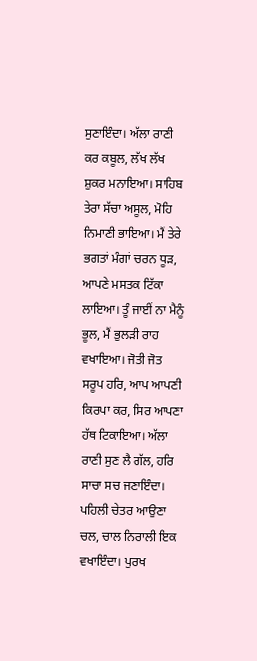ਸੁਣਾਇੰਦਾ। ਅੱਲਾ ਰਾਣੀ ਕਰ ਕਬੂਲ, ਲੱਖ ਲੱਖ ਸ਼ੁਕਰ ਮਨਾਇਆ। ਸਾਹਿਬ ਤੇਰਾ ਸੱਚਾ ਅਸੂਲ, ਮੋਹਿ ਨਿਮਾਣੀ ਭਾਇਆ। ਮੈਂ ਤੇਰੇ ਭਗਤਾਂ ਮੰਗਾਂ ਚਰਨ ਧੂੜ, ਆਪਣੇ ਮਸਤਕ ਟਿੱਕਾ ਲਾਇਆ। ਤੂੰ ਜਾਈਂ ਨਾ ਮੈਨੂੰ ਭੂਲ, ਮੈਂ ਭੁਲੜੀ ਰਾਹ ਵਖਾਇਆ। ਜੋਤੀ ਜੋਤ ਸਰੂਪ ਹਰਿ, ਆਪ ਆਪਣੀ ਕਿਰਪਾ ਕਰ, ਸਿਰ ਆਪਣਾ ਹੱਥ ਟਿਕਾਇਆ। ਅੱਲਾ ਰਾਣੀ ਸੁਣ ਲੈ ਗੱਲ, ਹਰਿ ਸਾਚਾ ਸਚ ਜਣਾਇੰਦਾ। ਪਹਿਲੀ ਚੇਤਰ ਆਉਣਾ ਚਲ, ਚਾਲ ਨਿਰਾਲੀ ਇਕ ਵਖਾਇੰਦਾ। ਪੁਰਖ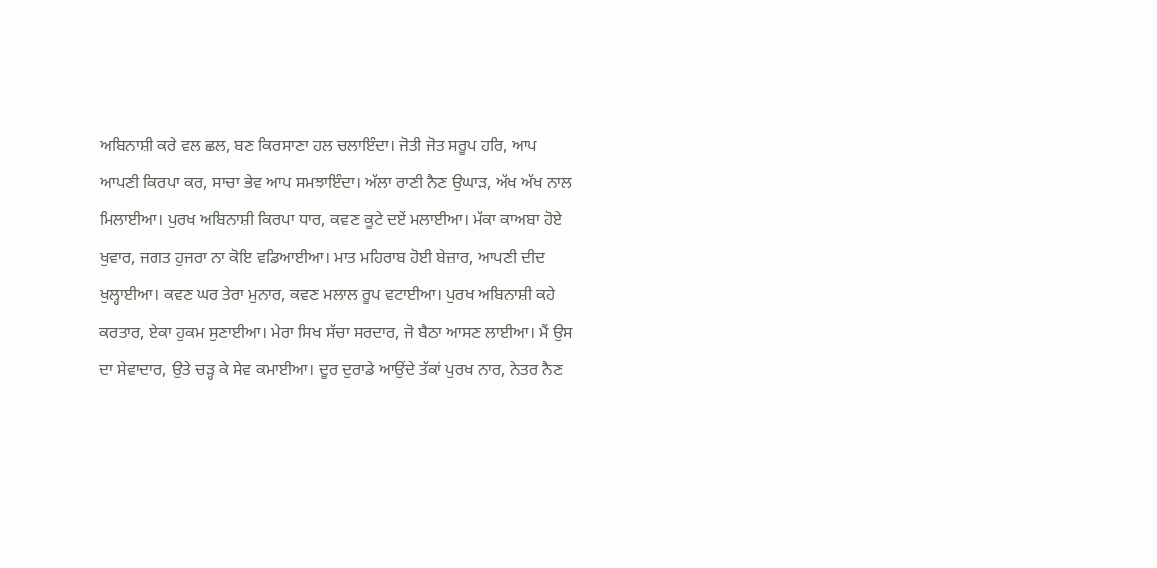ਅਬਿਨਾਸ਼ੀ ਕਰੇ ਵਲ ਛਲ, ਬਣ ਕਿਰਸਾਣਾ ਹਲ ਚਲਾਇੰਦਾ। ਜੋਤੀ ਜੋਤ ਸਰੂਪ ਹਰਿ, ਆਪ ਆਪਣੀ ਕਿਰਪਾ ਕਰ, ਸਾਚਾ ਭੇਵ ਆਪ ਸਮਝਾਇੰਦਾ। ਅੱਲਾ ਰਾਣੀ ਨੈਣ ਉਘਾੜ, ਅੱਖ ਅੱਖ ਨਾਲ ਮਿਲਾਈਆ। ਪੁਰਖ ਅਬਿਨਾਸ਼ੀ ਕਿਰਪਾ ਧਾਰ, ਕਵਣ ਕੂਟੇ ਦਏਂ ਮਲਾਈਆ। ਮੱਕਾ ਕਾਅਬਾ ਹੋਏ ਖੁਵਾਰ, ਜਗਤ ਹੁਜਰਾ ਨਾ ਕੋਇ ਵਡਿਆਈਆ। ਮਾਤ ਮਹਿਰਾਬ ਹੋਈ ਬੇਜ਼ਾਰ, ਆਪਣੀ ਦੀਦ ਖੁਲ੍ਹਾਈਆ। ਕਵਣ ਘਰ ਤੇਰਾ ਮੁਨਾਰ, ਕਵਣ ਮਲਾਲ ਰੂਪ ਵਟਾਈਆ। ਪੁਰਖ ਅਬਿਨਾਸ਼ੀ ਕਹੇ ਕਰਤਾਰ, ਏਕਾ ਹੁਕਮ ਸੁਣਾਈਆ। ਮੇਰਾ ਸਿਖ ਸੱਚਾ ਸਰਦਾਰ, ਜੋ ਬੈਠਾ ਆਸਣ ਲਾਈਆ। ਮੈਂ ਉਸ ਦਾ ਸੇਵਾਦਾਰ, ਉਤੇ ਚੜ੍ਹ ਕੇ ਸੇਵ ਕਮਾਈਆ। ਦੂਰ ਦੁਰਾਡੇ ਆਉਂਦੇ ਤੱਕਾਂ ਪੁਰਖ ਨਾਰ, ਨੇਤਰ ਨੈਣ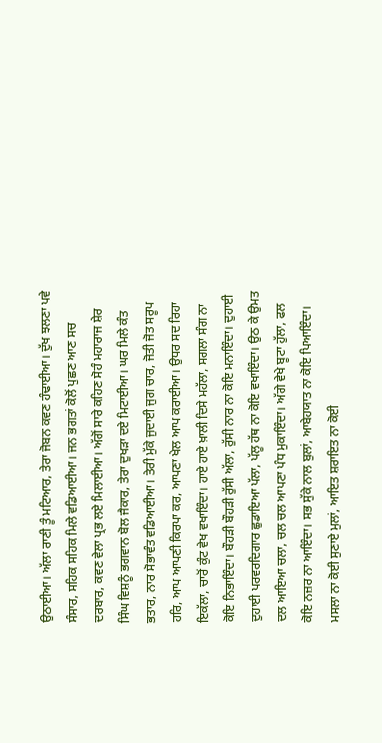ਉਠਾਈਆ। ਅੱਲਾ ਰਾਣੀ ਤੂੰ ਮਟਿਆਰ, ਤੇਰਾ ਜੋਬਨ ਕਵਣ ਹੰਢਾਈਆ। ਦੁੱਖ ਝਲਣਾ ਪਵੇ ਸੰਸਾਰ, ਸਹਿਕ ਸਹਿਕ ਮਿਲੇ ਵਡਿਆਈਆ। ਜਨ ਭਗਤਾਂ ਕੋਲੋਂ ਪੁਛਣ ਆਣ ਸਚ ਦਰਬਾਰ, ਕਵਣ ਵੇਲਾ ਪ੍ਰਭ ਲਏ ਮਿਲਾਈਆ। ਅੱਗੋਂ ਸਾਰੇ ਕਹਿਣ ਸੋਹੰ ਮਹਾਰਾਜ ਸ਼ੇਰ ਸਿੰਘ ਵਿਸ਼ਨੂੰ ਭਗਵਾਨ ਬੋਲ ਜੈਕਾਰ, ਤੇਰਾ ਦੁਖੜਾ ਦਏ ਮਿਟਾਈਆ। ਘਰ ਮਿਲੇ ਕੰਤ ਭਤਾਰ, ਨਾਰ ਸੋਭਾਵੰਤ ਵਡਿਆਈਆ। ਤੇਰੀ ਮੁੱਕੇ ਜੁਦਾਈ ਜੁਗ ਚਾਰ, ਜੋਤੀ ਜੋਤ ਸਰੂਪ ਹਰਿ, ਆਪ ਆਪਣੀ ਕਿਰਪਾ ਕਰ, ਆਪਣਾ ਖੇਲ ਆਪ ਕਰਾਈਆ। ਉਧਰ ਸਦ ਰਿਹਾ ਇਕੱਲਾ, ਚਾਰੋਂ ਕੁੰਟ ਵੇਖ ਵਖਾਇੰਦਾ। ਹਾਏ ਹਾਏ ਖ਼ਾਲੀ ਦਿਸੇ ਮਹੱਲਾ, ਸਗਲਾ ਸੰਗ ਨਾ ਕੋਇ ਨਿਭਾਇੰਦਾ। ਬੌਹੜੀ ਬੌਹੜੀ ਰੁੱਸੀ ਅੱਲਾ, ਰੁੱਸੀ ਨਾਰ ਨਾ ਕੋਇ ਮਨਾਇੰਦਾ। ਦੁਹਾਈ ਦੁਹਾਈ ਪਰਵਰਦਿਗਾਰ ਛੁਡਾਇਆ ਪੱਲਾ, ਪੱਲੂ ਹੱਥ ਨਾ ਕੋਇ ਵਖਾਇੰਦਾ। ਉਠ ਕੇ ਉਮਤ ਦਲ ਆਇਆ ਚਲਾ, ਚਲ ਚਲ ਆਪਣਾ ਪੰਧ ਮੁਕਾਇੰਦਾ। ਅੱਗੇ ਵੇਖੇ ਬੂਟਾ ਹੁੱਲਾ, ਫਲ ਕੋਇ ਨਜ਼ਰ ਨਾ ਆਇੰਦਾ। ਸਭ ਸੁੱਕੇ ਨਾਲ ਬੁਲਾਂ, ਆਬੇਹਯਾਤ ਨਾ ਕੋਇ ਪਿਆਇੰਦਾ। ਮਸਲਾ ਨਾ ਕੋਈ ਸੁਣਾਏ ਮੁਲਾਂ, ਆਇਤ ਸ਼ਰਾਇਤ ਨਾ ਕੋਈ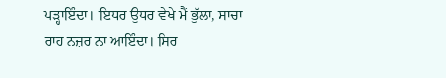ਪੜ੍ਹਾਇੰਦਾ। ਇਧਰ ਉਧਰ ਵੇਖੇ ਮੈਂ ਭੁੱਲਾ, ਸਾਚਾ ਰਾਹ ਨਜ਼ਰ ਨਾ ਆਇੰਦਾ। ਸਿਰ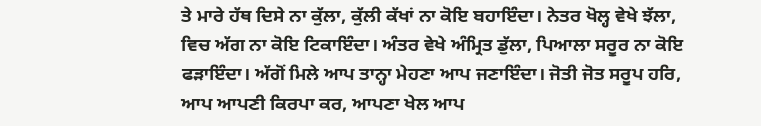ਤੇ ਮਾਰੇ ਹੱਥ ਦਿਸੇ ਨਾ ਕੁੱਲਾ, ਕੁੱਲੀ ਕੱਖਾਂ ਨਾ ਕੋਇ ਬਹਾਇੰਦਾ। ਨੇਤਰ ਖੋਲ੍ਹ ਵੇਖੇ ਝੱਲਾ, ਵਿਚ ਅੱਗ ਨਾ ਕੋਇ ਟਿਕਾਇੰਦਾ। ਅੰਤਰ ਵੇਖੇ ਅੰਮ੍ਰਿਤ ਡੁੱਲਾ, ਪਿਆਲਾ ਸਰੂਰ ਨਾ ਕੋਇ ਫੜਾਇੰਦਾ। ਅੱਗੋਂ ਮਿਲੇ ਆਪ ਤਾਨ੍ਹਾ ਮੇਹਣਾ ਆਪ ਜਣਾਇੰਦਾ। ਜੋਤੀ ਜੋਤ ਸਰੂਪ ਹਰਿ, ਆਪ ਆਪਣੀ ਕਿਰਪਾ ਕਰ, ਆਪਣਾ ਖੇਲ ਆਪ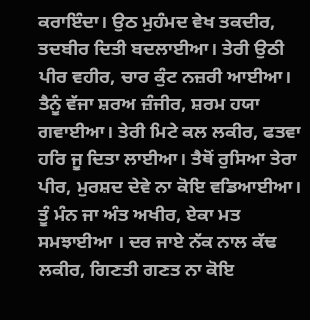ਕਰਾਇੰਦਾ। ਉਠ ਮੁਹੰਮਦ ਵੇਖ ਤਕਦੀਰ, ਤਦਬੀਰ ਦਿਤੀ ਬਦਲਾਈਆ। ਤੇਰੀ ਉਠੀ ਪੀਰ ਵਹੀਰ, ਚਾਰ ਕੁੰਟ ਨਜ਼ਰੀ ਆਈਆ। ਤੈਨੂੰ ਵੱਜਾ ਸ਼ਰਅ ਜ਼ੰਜੀਰ, ਸ਼ਰਮ ਹਯਾ ਗਵਾਈਆ। ਤੇਰੀ ਮਿਟੇ ਕਲ ਲਕੀਰ, ਫਤਵਾ ਹਰਿ ਜੂ ਦਿਤਾ ਲਾਈਆ। ਤੈਥੋਂ ਰੁਸਿਆ ਤੇਰਾ ਪੀਰ, ਮੁਰਸ਼ਦ ਦੇਵੇ ਨਾ ਕੋਇ ਵਡਿਆਈਆ। ਤੂੰ ਮੰਨ ਜਾ ਅੰਤ ਅਖੀਰ, ਏਕਾ ਮਤ ਸਮਝਾਈਆ । ਦਰ ਜਾਏ ਨੱਕ ਨਾਲ ਕੱਢ ਲਕੀਰ, ਗਿਣਤੀ ਗਣਤ ਨਾ ਕੋਇ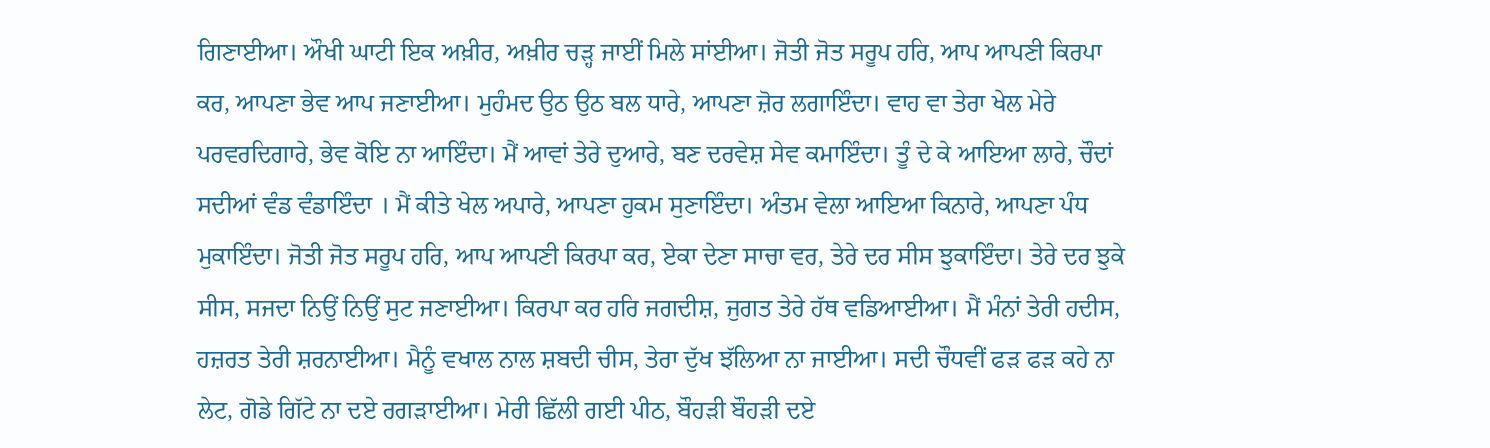ਗਿਣਾਈਆ। ਔਖੀ ਘਾਟੀ ਇਕ ਅਖ਼ੀਰ, ਅਖ਼ੀਰ ਚੜ੍ਹ ਜਾਈਂ ਮਿਲੇ ਸਾਂਈਆ। ਜੋਤੀ ਜੋਤ ਸਰੂਪ ਹਰਿ, ਆਪ ਆਪਣੀ ਕਿਰਪਾ ਕਰ, ਆਪਣਾ ਭੇਵ ਆਪ ਜਣਾਈਆ। ਮੁਹੰਮਦ ਉਠ ਉਠ ਬਲ ਧਾਰੇ, ਆਪਣਾ ਜ਼ੋਰ ਲਗਾਇੰਦਾ। ਵਾਹ ਵਾ ਤੇਰਾ ਖੇਲ ਮੇਰੇ ਪਰਵਰਦਿਗਾਰੇ, ਭੇਵ ਕੋਇ ਨਾ ਆਇੰਦਾ। ਮੈਂ ਆਵਾਂ ਤੇਰੇ ਦੁਆਰੇ, ਬਣ ਦਰਵੇਸ਼ ਸੇਵ ਕਮਾਇੰਦਾ। ਤੂੰ ਦੇ ਕੇ ਆਇਆ ਲਾਰੇ, ਚੌਦਾਂ ਸਦੀਆਂ ਵੰਡ ਵੰਡਾਇੰਦਾ । ਮੈਂ ਕੀਤੇ ਖੇਲ ਅਪਾਰੇ, ਆਪਣਾ ਹੁਕਮ ਸੁਣਾਇੰਦਾ। ਅੰਤਮ ਵੇਲਾ ਆਇਆ ਕਿਨਾਰੇ, ਆਪਣਾ ਪੰਧ ਮੁਕਾਇੰਦਾ। ਜੋਤੀ ਜੋਤ ਸਰੂਪ ਹਰਿ, ਆਪ ਆਪਣੀ ਕਿਰਪਾ ਕਰ, ਏਕਾ ਦੇਣਾ ਸਾਚਾ ਵਰ, ਤੇਰੇ ਦਰ ਸੀਸ ਝੁਕਾਇੰਦਾ। ਤੇਰੇ ਦਰ ਝੁਕੇ ਸੀਸ, ਸਜਦਾ ਨਿਉਂ ਨਿਉਂ ਸੁਟ ਜਣਾਈਆ। ਕਿਰਪਾ ਕਰ ਹਰਿ ਜਗਦੀਸ਼, ਜੁਗਤ ਤੇਰੇ ਹੱਥ ਵਡਿਆਈਆ। ਮੈਂ ਮੰਨਾਂ ਤੇਰੀ ਹਦੀਸ, ਹਜ਼ਰਤ ਤੇਰੀ ਸ਼ਰਨਾਈਆ। ਮੈਨੂੰ ਵਖਾਲ ਨਾਲ ਸ਼ਬਦੀ ਚੀਸ, ਤੇਰਾ ਦੁੱਖ ਝੱਲਿਆ ਨਾ ਜਾਈਆ। ਸਦੀ ਚੌਧਵੀਂ ਫੜ ਫੜ ਕਹੇ ਨਾ ਲੇਟ, ਗੋਡੇ ਗਿੱਟੇ ਨਾ ਦਏ ਰਗੜਾਈਆ। ਮੇਰੀ ਛਿੱਲੀ ਗਈ ਪੀਠ, ਬੌਹੜੀ ਬੌਹੜੀ ਦਏ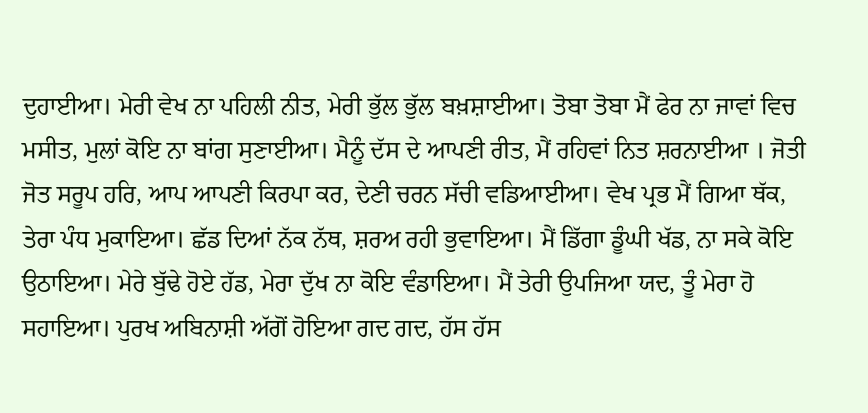ਦੁਹਾਈਆ। ਮੇਰੀ ਵੇਖ ਨਾ ਪਹਿਲੀ ਨੀਤ, ਮੇਰੀ ਭੁੱਲ ਭੁੱਲ ਬਖ਼ਸ਼ਾਈਆ। ਤੋਬਾ ਤੋਬਾ ਮੈਂ ਫੇਰ ਨਾ ਜਾਵਾਂ ਵਿਚ ਮਸੀਤ, ਮੁਲਾਂ ਕੋਇ ਨਾ ਬਾਂਗ ਸੁਣਾਈਆ। ਮੈਨੂੰ ਦੱਸ ਦੇ ਆਪਣੀ ਰੀਤ, ਮੈਂ ਰਹਿਵਾਂ ਨਿਤ ਸ਼ਰਨਾਈਆ । ਜੋਤੀ ਜੋਤ ਸਰੂਪ ਹਰਿ, ਆਪ ਆਪਣੀ ਕਿਰਪਾ ਕਰ, ਦੇਣੀ ਚਰਨ ਸੱਚੀ ਵਡਿਆਈਆ। ਵੇਖ ਪ੍ਰਭ ਮੈਂ ਗਿਆ ਥੱਕ, ਤੇਰਾ ਪੰਧ ਮੁਕਾਇਆ। ਛੱਡ ਦਿਆਂ ਨੱਕ ਨੱਥ, ਸ਼ਰਅ ਰਹੀ ਭੁਵਾਇਆ। ਮੈਂ ਡਿੱਗਾ ਡੂੰਘੀ ਖੱਡ, ਨਾ ਸਕੇ ਕੋਇ ਉਠਾਇਆ। ਮੇਰੇ ਬੁੱਢੇ ਹੋਏ ਹੱਡ, ਮੇਰਾ ਦੁੱਖ ਨਾ ਕੋਇ ਵੰਡਾਇਆ। ਮੈਂ ਤੇਰੀ ਉਪਜਿਆ ਯਦ, ਤੂੰ ਮੇਰਾ ਹੋ ਸਹਾਇਆ। ਪੁਰਖ ਅਬਿਨਾਸ਼ੀ ਅੱਗੋਂ ਹੋਇਆ ਗਦ ਗਦ, ਹੱਸ ਹੱਸ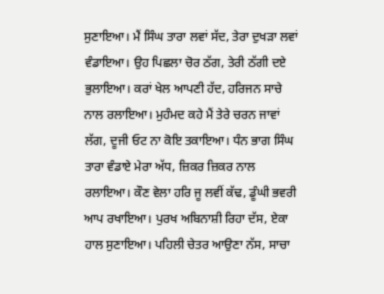ਸੁਣਾਇਆ। ਮੈਂ ਸਿੰਘ ਤਾਰਾ ਲਵਾਂ ਸੱਦ, ਤੇਰਾ ਦੁਖੜਾ ਲਵਾਂ ਵੰਡਾਇਆ। ਉਹ ਪਿਛਲਾ ਚੋਰ ਠੱਗ, ਤੇਰੀ ਠੱਗੀ ਦਏ ਭੁਲਾਇਆ। ਕਰਾਂ ਖੇਲ ਆਪਣੀ ਹੱਦ, ਹਰਿਜਨ ਸਾਚੇ ਨਾਲ ਰਲਾਇਆ। ਮੁਹੰਮਦ ਕਹੇ ਮੈਂ ਤੇਰੇ ਚਰਨ ਜਾਵਾਂ ਲੱਗ, ਦੂਜੀ ਓਟ ਨਾ ਕੋਇ ਤਕਾਇਆ। ਧੰਨ ਭਾਗ ਸਿੰਘ ਤਾਰਾ ਵੰਡਾਏ ਮੇਰਾ ਅੱਧ, ਜ਼ਿਕਰ ਜ਼ਿਕਰ ਨਾਲ ਰਲਾਇਆ। ਕੌਣ ਵੇਲਾ ਹਰਿ ਜੂ ਲਵੀਂ ਕੱਢ, ਡੂੰਘੀ ਭਵਰੀ ਆਪ ਰਖਾਇਆ। ਪੁਰਖ ਅਬਿਨਾਸ਼ੀ ਰਿਹਾ ਦੱਸ, ਏਕਾ ਹਾਲ ਸੁਣਾਇਆ। ਪਹਿਲੀ ਚੇਤਰ ਆਉਣਾ ਨੱਸ, ਸਾਚਾ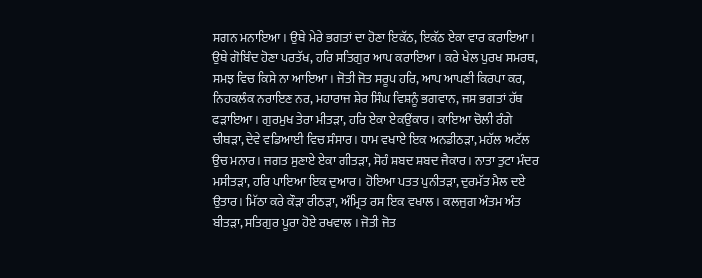ਸਗਨ ਮਨਾਇਆ। ਉਥੇ ਮੇਰੇ ਭਗਤਾਂ ਦਾ ਹੋਣਾ ਇਕੱਠ, ਇਕੱਠ ਏਕਾ ਵਾਰ ਕਰਾਇਆ। ਉਥੇ ਗੋਬਿੰਦ ਹੋਣਾ ਪਰਤੱਖ, ਹਰਿ ਸਤਿਗੁਰ ਆਪ ਕਰਾਇਆ। ਕਰੇ ਖੇਲ ਪੁਰਖ ਸਮਰਥ, ਸਮਝ ਵਿਚ ਕਿਸੇ ਨਾ ਆਇਆ। ਜੋਤੀ ਜੋਤ ਸਰੂਪ ਹਰਿ, ਆਪ ਆਪਣੀ ਕਿਰਪਾ ਕਰ, ਨਿਹਕਲੰਕ ਨਰਾਇਣ ਨਰ, ਮਹਾਰਾਜ ਸ਼ੇਰ ਸਿੰਘ ਵਿਸ਼ਨੂੰ ਭਗਵਾਨ, ਜਸ ਭਗਤਾਂ ਹੱਥ ਫੜਾਇਆ। ਗੁਰਮੁਖ ਤੇਰਾ ਮੀਤੜਾ, ਹਰਿ ਏਕਾ ਏਕਉਂਕਾਰ। ਕਾਇਆ ਚੋਲੀ ਰੰਗੇ ਚੀਥੜਾ, ਦੇਵੇ ਵਡਿਆਈ ਵਿਚ ਸੰਸਾਰ। ਧਾਮ ਵਖਾਏ ਇਕ ਅਨਡੀਠੜਾ, ਮਹੱਲ ਅਟੱਲ ਉਚ ਮਨਾਰ। ਜਗਤ ਸੁਣਾਏ ਏਕਾ ਗੀਤੜਾ, ਸੋਹੰ ਸ਼ਬਦ ਸ਼ਬਦ ਜੈਕਾਰ। ਨਾਤਾ ਤੁਟਾ ਮੰਦਰ ਮਸੀਤੜਾ, ਹਰਿ ਪਾਇਆ ਇਕ ਦੁਆਰ। ਹੋਇਆ ਪਤਤ ਪੁਨੀਤੜਾ, ਦੁਰਮੱਤ ਮੈਲ ਦਏ ਉਤਾਰ। ਮਿੱਠਾ ਕਰੇ ਕੌੜਾ ਰੀਠੜਾ, ਅੰਮ੍ਰਿਤ ਰਸ ਇਕ ਵਖਾਲ। ਕਲਜੁਗ ਅੰਤਮ ਅੰਤ ਬੀਤੜਾ, ਸਤਿਗੁਰ ਪੂਰਾ ਹੋਏ ਰਖਵਾਲ । ਜੋਤੀ ਜੋਤ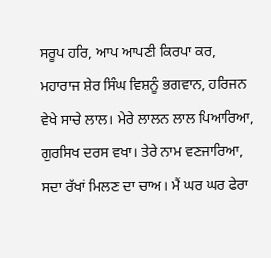ਸਰੂਪ ਹਰਿ, ਆਪ ਆਪਣੀ ਕਿਰਪਾ ਕਰ, ਮਹਾਰਾਜ ਸ਼ੇਰ ਸਿੰਘ ਵਿਸ਼ਨੂੰ ਭਗਵਾਨ, ਹਰਿਜਨ ਵੇਖੇ ਸਾਚੇ ਲਾਲ। ਮੇਰੇ ਲਾਲਨ ਲਾਲ ਪਿਆਰਿਆ, ਗੁਰਸਿਖ ਦਰਸ ਵਖਾ। ਤੇਰੇ ਨਾਮ ਵਣਜਾਰਿਆ, ਸਦਾ ਰੱਖਾਂ ਮਿਲਣ ਦਾ ਚਾਅ। ਮੈਂ ਘਰ ਘਰ ਫੇਰਾ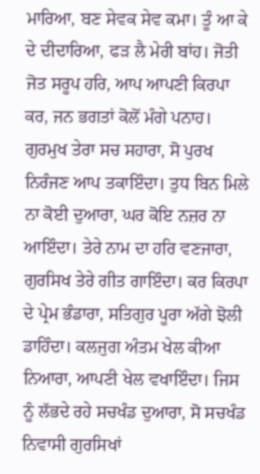ਮਾਰਿਆ, ਬਣ ਸੇਵਕ ਸੇਵ ਕਮਾ। ਤੂੰ ਆ ਕੇ ਦੇ ਦੀਦਾਰਿਆ, ਫੜ ਲੈ ਮੇਰੀ ਬਾਂਹ। ਜੋਤੀ ਜੋਤ ਸਰੂਪ ਹਰਿ, ਆਪ ਆਪਣੀ ਕਿਰਪਾ ਕਰ, ਜਨ ਭਗਤਾਂ ਕੋਲੋਂ ਮੰਗੇ ਪਨਾਹ। ਗੁਰਮੁਖ ਤੇਰਾ ਸਚ ਸਹਾਰਾ, ਸੋ ਪੁਰਖ ਨਿਰੰਜਣ ਆਪ ਤਕਾਇੰਦਾ। ਤੁਧ ਬਿਨ ਮਿਲੇ ਨਾ ਕੋਈ ਦੁਆਰਾ, ਘਰ ਕੋਇ ਨਜ਼ਰ ਨਾ ਆਇੰਦਾ। ਤੇਰੇ ਨਾਮ ਦਾ ਹਰਿ ਵਣਜਾਰਾ, ਗੁਰਸਿਖ ਤੇਰੇ ਗੀਤ ਗਾਇੰਦਾ। ਕਰ ਕਿਰਪਾ ਦੇ ਪ੍ਰੇਮ ਭੰਡਾਰਾ, ਸਤਿਗੁਰ ਪੂਰਾ ਅੱਗੇ ਝੋਲੀ ਡਾਹਿੰਦਾ। ਕਲਜੁਗ ਅੰਤਮ ਖੇਲ ਕੀਆ ਨਿਆਰਾ, ਆਪਣੀ ਖੇਲ ਵਖਾਇੰਦਾ। ਜਿਸ ਨੂੰ ਲੱਭਦੇ ਰਹੇ ਸਚਖੰਡ ਦੁਆਰਾ, ਸੋ ਸਚਖੰਡ ਨਿਵਾਸੀ ਗੁਰਸਿਖਾਂ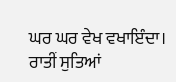ਘਰ ਘਰ ਵੇਖ ਵਖਾਇੰਦਾ। ਰਾਤੀਂ ਸੁਤਿਆਂ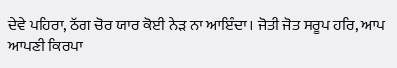ਦੇਵੇ ਪਹਿਰਾ, ਠੱਗ ਚੋਰ ਯਾਰ ਕੋਈ ਨੇੜ ਨਾ ਆਇੰਦਾ। ਜੋਤੀ ਜੋਤ ਸਰੂਪ ਹਰਿ, ਆਪ ਆਪਣੀ ਕਿਰਪਾ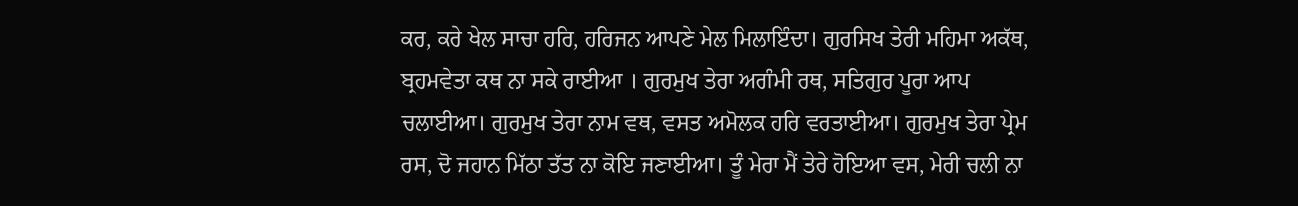ਕਰ, ਕਰੇ ਖੇਲ ਸਾਚਾ ਹਰਿ, ਹਰਿਜਨ ਆਪਣੇ ਮੇਲ ਮਿਲਾਇੰਦਾ। ਗੁਰਸਿਖ ਤੇਰੀ ਮਹਿਮਾ ਅਕੱਥ, ਬ੍ਰਹਮਵੇਤਾ ਕਥ ਨਾ ਸਕੇ ਰਾਈਆ । ਗੁਰਮੁਖ ਤੇਰਾ ਅਗੰਮੀ ਰਥ, ਸਤਿਗੁਰ ਪੂਰਾ ਆਪ ਚਲਾਈਆ। ਗੁਰਮੁਖ ਤੇਰਾ ਨਾਮ ਵਥ, ਵਸਤ ਅਮੋਲਕ ਹਰਿ ਵਰਤਾਈਆ। ਗੁਰਮੁਖ ਤੇਰਾ ਪ੍ਰੇਮ ਰਸ, ਦੋ ਜਹਾਨ ਮਿੱਠਾ ਤੱਤ ਨਾ ਕੋਇ ਜਣਾਈਆ। ਤੂੰ ਮੇਰਾ ਮੈਂ ਤੇਰੇ ਹੋਇਆ ਵਸ, ਮੇਰੀ ਚਲੀ ਨਾ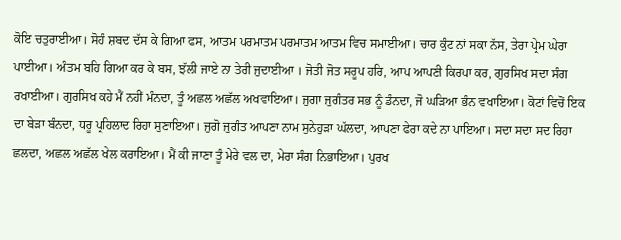ਕੋਇ ਚਤੁਰਾਈਆ। ਸੋਹੰ ਸ਼ਬਦ ਦੱਸ ਕੇ ਗਿਆ ਫਸ, ਆਤਮ ਪਰਮਾਤਮ ਪਰਮਾਤਮ ਆਤਮ ਵਿਚ ਸਮਾਈਆ। ਚਾਰ ਕੁੰਟ ਨਾਂ ਸਕਾ ਨੱਸ, ਤੇਰਾ ਪ੍ਰੇਮ ਘੇਰਾ ਪਾਈਆ। ਅੰਤਮ ਬਹਿ ਗਿਆ ਕਰ ਕੇ ਬਸ, ਝੱਲੀ ਜਾਏ ਨਾ ਤੇਰੀ ਜੁਦਾਈਆ । ਜੋਤੀ ਜੋਤ ਸਰੂਪ ਹਰਿ, ਆਪ ਆਪਣੀ ਕਿਰਪਾ ਕਰ, ਗੁਰਸਿਖ ਸਦਾ ਸੰਗ ਰਖਾਈਆ। ਗੁਰਸਿਖ ਕਹੇ ਮੈਂ ਨਹੀਂ ਮੰਨਦਾ, ਤੂੰ ਅਛਲ ਅਛੱਲ ਅਖਵਾਇਆ। ਜੁਗਾ ਜੁਗੰਤਰ ਸਭ ਨੂੰ ਡੰਨਦਾ, ਜੋ ਘੜਿਆ ਭੰਨ ਵਖਾਇਆ। ਕੋਟਾਂ ਵਿਚੋਂ ਇਕ ਦਾ ਬੇੜਾ ਬੰਨਦਾ, ਧਰੂ ਪ੍ਰਹਿਲਾਦ ਰਿਹਾ ਸੁਣਾਇਆ। ਜੁਗੋ ਜੁਗੰਤ ਆਪਣਾ ਨਾਮ ਸੁਨੇਹੁੜਾ ਘੱਲਦਾ, ਆਪਣਾ ਫੇਰਾ ਕਦੇ ਨਾ ਪਾਇਆ। ਸਦਾ ਸਦਾ ਸਦ ਰਿਹਾ ਛਲਦਾ, ਅਛਲ ਅਛੱਲ ਖੇਲ ਕਰਾਇਆ। ਮੈਂ ਕੀ ਜਾਣਾ ਤੂੰ ਮੇਰੇ ਵਲ ਦਾ, ਮੇਰਾ ਸੰਗ ਨਿਭਾਇਆ। ਪੁਰਖ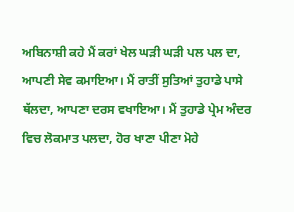ਅਬਿਨਾਸ਼ੀ ਕਹੇ ਮੈਂ ਕਰਾਂ ਖੇਲ ਘੜੀ ਘੜੀ ਪਲ ਪਲ ਦਾ, ਆਪਣੀ ਸੇਵ ਕਮਾਇਆ। ਮੈਂ ਰਾਤੀਂ ਸੁਤਿਆਂ ਤੁਹਾਡੇ ਪਾਸੇ ਥੱਲਦਾ, ਆਪਣਾ ਦਰਸ ਵਖਾਇਆ। ਮੈਂ ਤੁਹਾਡੇ ਪ੍ਰੇਮ ਅੰਦਰ ਵਿਚ ਲੋਕਮਾਤ ਪਲਦਾ, ਹੋਰ ਖਾਣਾ ਪੀਣਾ ਮੋਹੇ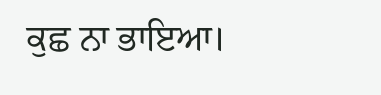ਕੁਛ ਨਾ ਭਾਇਆ।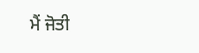ਮੈਂ ਜੋਤੀ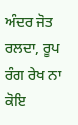ਅੰਦਰ ਜੋਤ ਰਲਦਾ, ਰੂਪ ਰੰਗ ਰੇਖ ਨਾ ਕੋਇ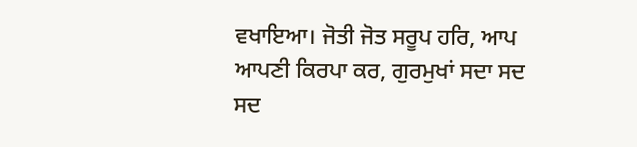ਵਖਾਇਆ। ਜੋਤੀ ਜੋਤ ਸਰੂਪ ਹਰਿ, ਆਪ ਆਪਣੀ ਕਿਰਪਾ ਕਰ, ਗੁਰਮੁਖਾਂ ਸਦਾ ਸਦ ਸਦ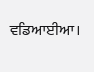ਵਡਿਆਈਆ।